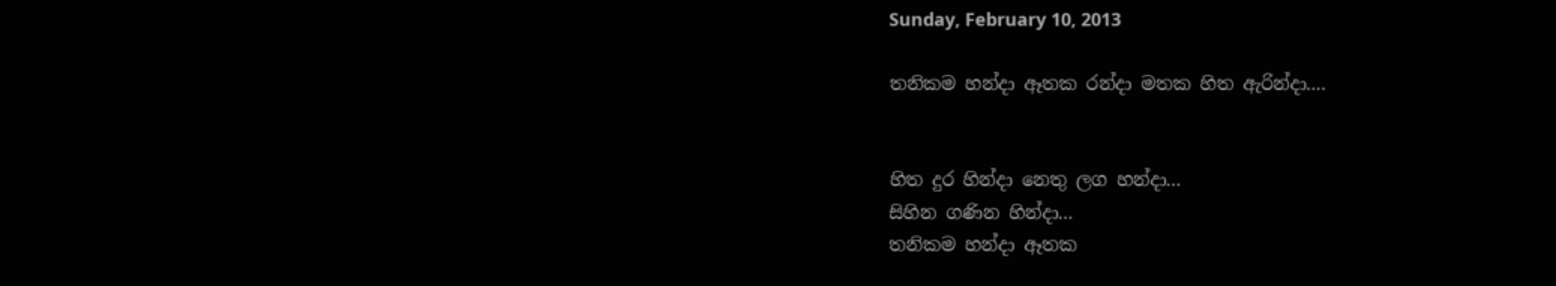Sunday, February 10, 2013

තනිකම හන්දා ඈතක රන්දා මතක හිත ඇරින්දා....


හිත දුර හින්දා නෙතු ලග හන්දා...
සිහින ගණින හින්දා...
තනිකම හන්දා ඈතක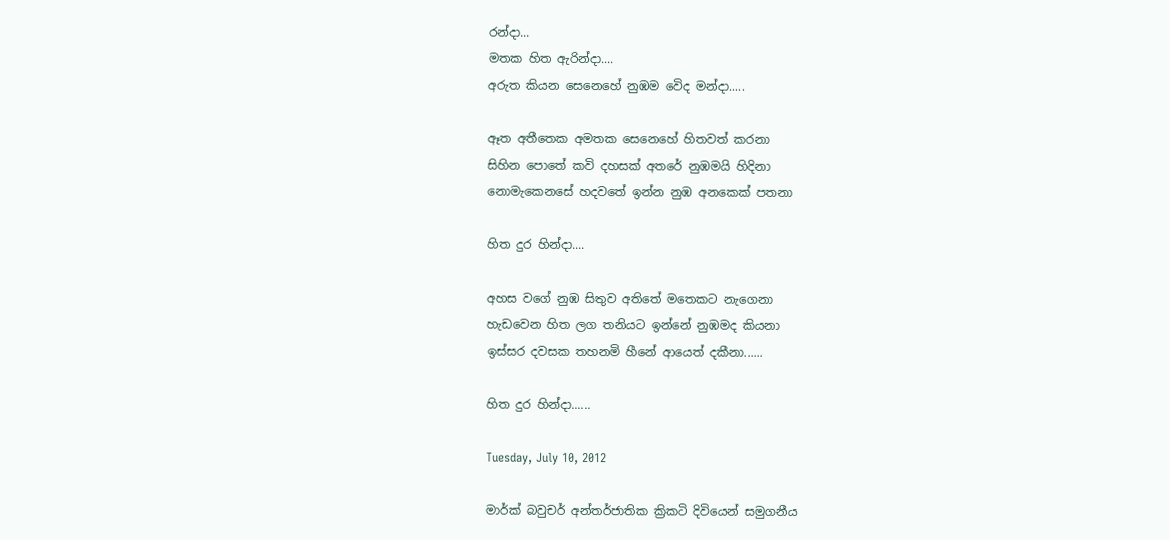රන්දා...
මතක හිත ඇරින්දා....
අරුත කියන සෙනෙහේ නුඹම වෙිද මන්දා.....

ඈත අතීතෙක අමතක සෙනෙහේ හිතවත් කරනා
සිහින පොතේ කවි දහසක් අතරේ නුඹමයි හිදිනා
නොමැකෙනසේ හදවතේ ඉන්න නුඹ අනකෙක් පතනා

හිත දුර හින්දා....

අහස වගේ නුඹ සිතුව අතිතේ මතෙකට නැගෙනා
හැඩවෙන හිත ලග තනියට ඉන්නේ නුඹමද කියනා
ඉස්සර දවසක තහනමි හීනේ ආයෙත් දකීනා......

හිත දුර හින්දා......

Tuesday, July 10, 2012

මාර්ක් බවුචර් අන්තර්ජාතික ක්‍රිකටි දිවියෙන් සමුගනීය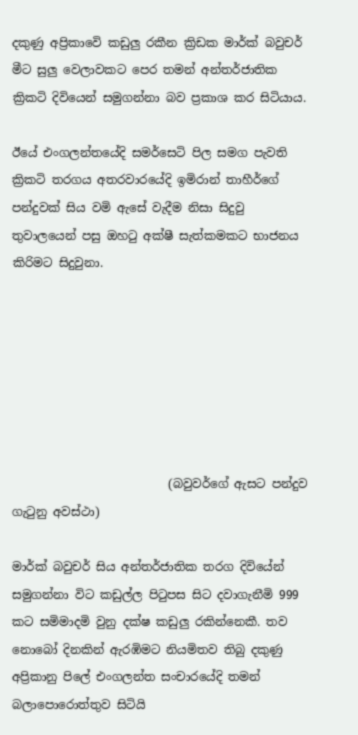දකුණු අප්‍රිකාවෙි කඩුලු රකීන ක්‍රිඩක මාර්ක් බවුචර් මීට සුලු වෙලාවකට පෙර තමන් අන්තර්ජාතික ක්‍රිකටි දිවියෙන් සමුගන්නා බව ප්‍රකාශ කර සිටියාය.

ඊයේ එංගලන්තයේදි සමර්සෙටි පිල සමග පැවති ක්‍රිකටි තරගය අතරවාරයේදි ඉමිරාන් තාහීර්ගේ පන්දුවක් සිය වමි ඇසේ වැදීම නිසා සිදුවු තුවාලයෙන් පසු ඔහටු අක්ෂී සැත්කමකට භාජනය කිරිමට සිදුවුනා.







                          (බවුවර්ගේ ඇසට පන්දුව ගැටුනු අවස්ථා)

මාර්ක් බවුචර් සිය අන්තර්ජාතික තරග දිවියේන් සමුගන්නා විට කඩුල්ල පිටුපස සිට දවාගැනීමි 999 කට සමිමාදමි වුනු දක්ෂ කඩුලු රකින්නෙකී. තව නොබෝ දිනකින් ඇරඹිමට නියමිතව තිබු දකුණු අප්‍රිකානු පිලේ එංගලන්ත සංචාරයේදි තමන් බලාපොරොත්තුව සිටියි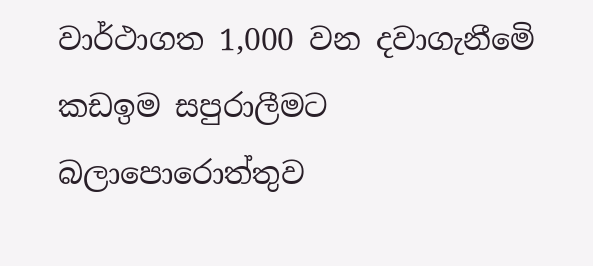වාර්ථාගත 1,000 වන දවාගැනීමෙි කඩඉම සපුරාලීමට බලාපොරොත්තුව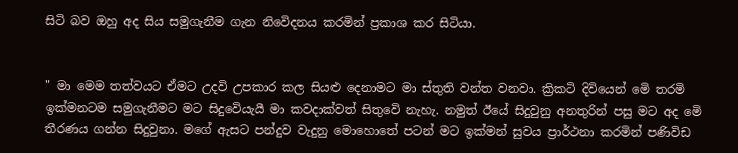සිටි බව ඔහු අද සිය සමුගැනීම ගැන නිවෙිදනය කරමින් ප්‍රකාශ කර සිටියා.


" මා මෙම තත්වයට ඒමට උදවි උපකාර කල සියළු දෙනාමට මා ස්තුති වන්ත වනවා. ක්‍රිකටි දිවියෙන් මෙි තරමි ඉක්මනටම සමුගැනීමට මට සිදුවෙියැයී මා කවදාක්වත් සිතුවෙි නැහැ. නමුත් ඊයේ සිදුවුනු අනතුරින් පසු මට අද මෙි තීරණය ගන්න සිදුවුනා. මගේ ඇසට පන්දුව වැදුනු මොහොතේ පටන් මට ඉක්මන් සුවය ප්‍රාර්ථනා කරමින් පණිවිඩ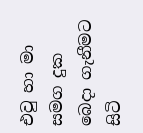එවු හා මා සමග දුක බෙදා ගැනීමට සිටි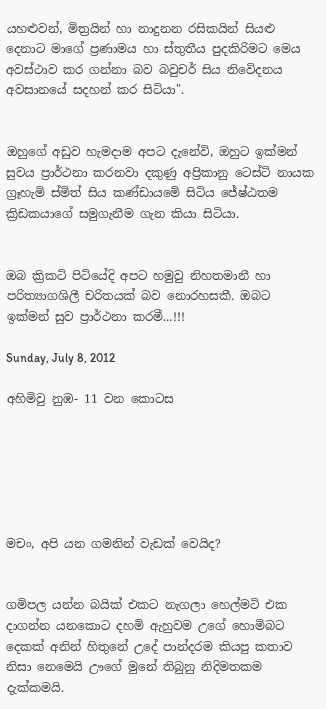යහළුවන්, මිත්‍රයින් හා නාදුනන රසිකයින් සියළු දෙනාට මාගේ ප්‍රණාමය හා ස්තුතීය පුදකිරිමට මෙය අවස්ථාව කර ගන්නා බව බවුචර් සිය නිවෙිදනය අවසානයේ සදහන් කර සිටියා".


ඔහුගේ අඩුව හැමදාම අපට දැනේවි, ඔහුට ඉක්මන් සුවය ප්‍රාර්ථනා කරනවා දකුණු අප්‍රිකානු ටෙස්ටි නායක ග්‍රෑහැමි ස්මිත් සිය කණ්ඩායමෙි සිටිය ජේෂ්ඨතම ක්‍රිඩකයාගේ සමුගැනීම ගැන කියා සිටියා.


ඔබ ක්‍රිකටි පිටියේදි අපට හමුවු නිහතමානී හා පරිත්‍යාගශිලී චරිතයක් බව නොරහසකී. ඔබට ඉක්මන් සුව ප්‍රාර්ථනා කරමී...!!!

Sunday, July 8, 2012

අහිමිවු නුඹ- 11 වන කොටස






මචං, අපි යන ගමනින් වැඩක් වෙයිද?


ගමිපල යන්න බයික් එකට නැගලා හෙල්මටි එක දාගන්න යනකොට දහමි ඇහුවම උගේ හොමිබට දෙකක් අනින් හිතුනේ උදේ පාන්දරම කියපු කතාව නිසා නෙමෙයි ඌගේ මුනේ තිබුනු නිදිමතකම දැක්කමයි.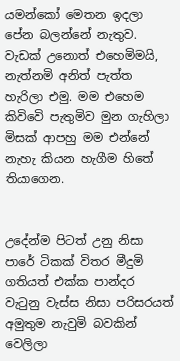යමන්කෝ මෙතන ඉදලා පේන බලන්නේ නැතුව. වැඩක් උනොත් එහෙමිමයි, නැත්නමි අනිත් පැත්ත හැරිලා එමු. මම එහෙම කිවිවෙි පැතුමිව මුන ගැහිලා මිසක් ආපහු මම එන්නේ නැහැ කියන හැගීම හිතේ තියාගෙන.


උදේන්ම පිටත් උනු නිසා පාරේ ටිකක් විතර මීදුමි ගතියත් එක්ක පාන්දර වැටුනු වැස්ස නිසා පරිසරයත් අමුතුම නැවුමි බවකින් වෙලිලා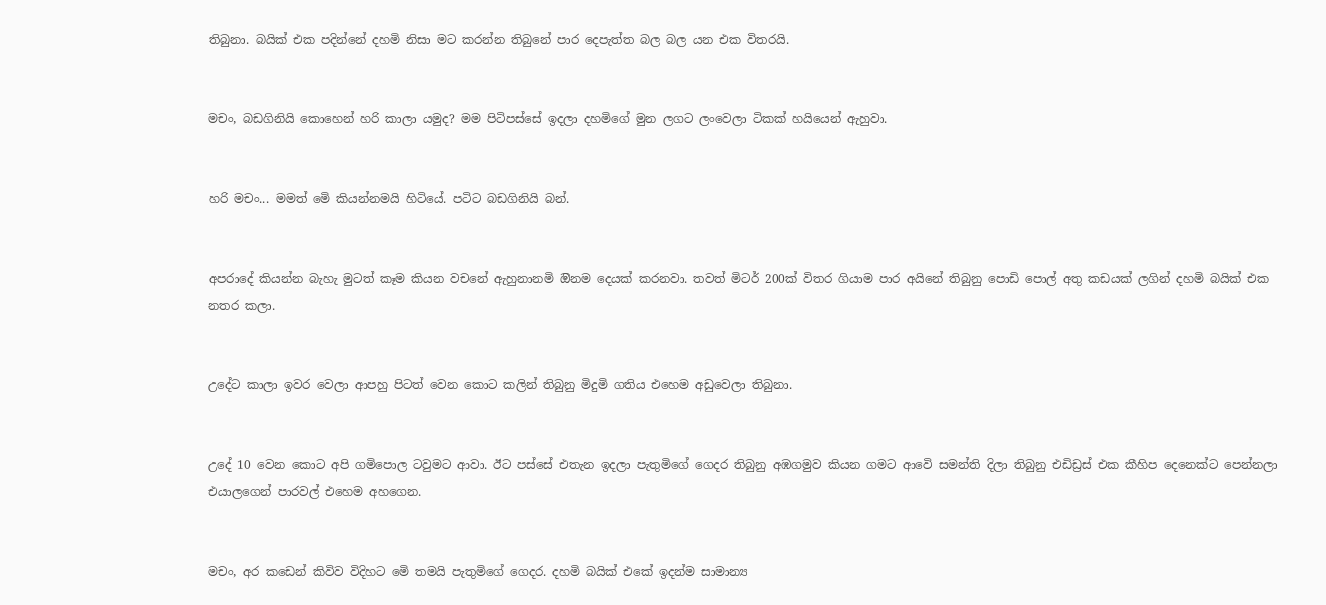තිබුනා. බයික් එක පදින්නේ දහමි නිසා මට කරන්න තිබුනේ පාර දෙපැත්ත බල බල යන එක විතරයි.


මචං, බඩගිනියි කොහෙන් හරි කාලා යමුද? මම පිටිපස්සේ ඉදලා දහමිගේ මුන ලගට ලංවෙලා ටිකක් හයියෙන් ඇහුවා.


හරි මචං... මමත් මෙි කියන්නමයි හිටියේ. පටිට බඩගිනියි බන්.


අපරාදේ කියන්න බැහැ මුටත් කෑම කියන වචනේ ඇහුනානමි ඔිනම දෙයක් කරනවා. තවත් මිටර් 200ක් විතර ගියාම පාර අයිනේ තිබුනු පොඩි පොල් අතු කඩයක් ලගින් දහමි බයික් එක නතර කලා.


උදේට කාලා ඉවර වෙලා ආපහු පිටත් වෙන කොට කලින් තිබුනු මිදුමි ගතිය එහෙම අඩුවෙලා තිබුනා.


උදේ 10 වෙන කොට අපි ගමිපොල ටවුමට ආවා. ඊට පස්සේ එතැන ඉදලා පැතුමිගේ ගෙදර තිබුනු අඹගමුව කියන ගමට ආවෙි සමන්ති දිලා තිබුනු එඩිඩ්‍රස් එක කීහිප දෙනෙක්ට පෙන්නලා එයාලගෙන් පාරවල් එහෙම අහගෙන.


මචං, අර කඩෙන් කිවිව විදිහට මෙි තමයි පැතුමිගේ ගෙදර. දහමි බයික් එකේ ඉදන්ම සාමාන්‍ය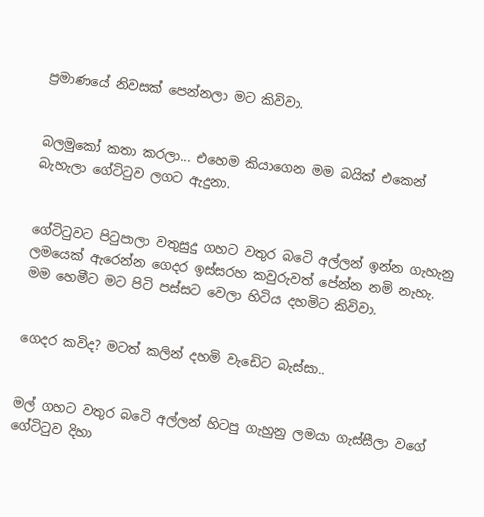ප්‍රමාණයේ නිවසක් පෙන්නලා මට කිවිවා.


බලමුකෝ කතා කරලා... එහෙම කියාගෙන මම බයික් එකෙන් බැහැලා ගේටිටුව ලගට ඇදුනා.


ගේටිටුවට පිටුපාලා වතුසුදු ගහට වතුර බටෙි අල්ලන් ඉන්න ගැහැනු ලමයෙක් ඇරෙන්න ගෙදර ඉස්සරහ කවුරුවත් පේන්න නමි නැහැ. මම හෙමීට මට පිටි පස්සට වෙලා හිටිය දහමිට කිවිවා.


ගෙදර කවිද? මටත් කලින් දහමි වැඩෙිට බැස්සා..


මල් ගහට වතුර බටෙි අල්ලන් හිටපු ගැහුනු ලමයා ගැස්සීලා වගේ ගේටිටුව දිහා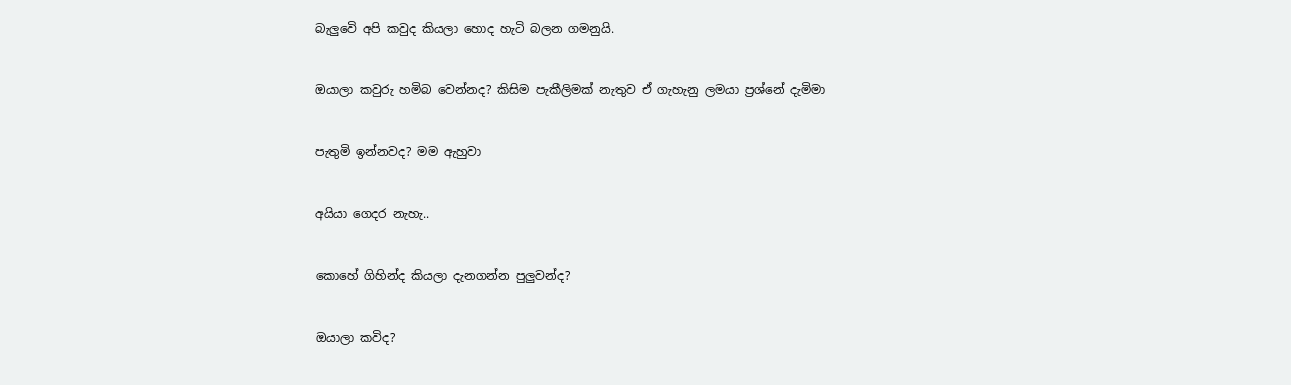බැලුවෙි අපි කවුද කියලා හොද හැටි බලන ගමනුයි.


ඔයාලා කවුරු හමිබ වෙන්නද? කිසිම පැකීලිමක් නැතුව ඒ ගැහැනු ලමයා ප්‍රශ්නේ දැමිමා


පැතුමි ඉන්නවද? මම ඇහුවා


අයියා ගෙදර නැහැ..


කොහේ ගිහින්ද කියලා දැනගන්න පුලුවන්ද?


ඔයාලා කවිද?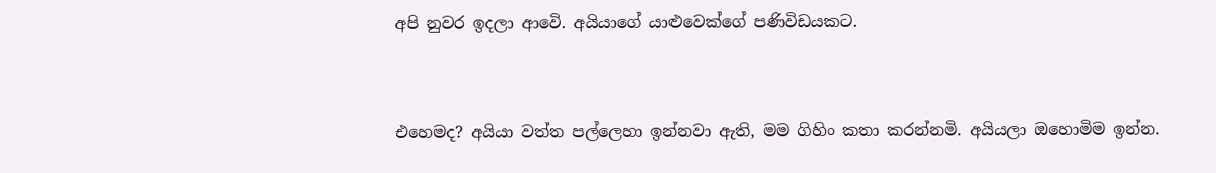අපි නුවර ඉදලා ආවෙි. අයියාගේ යාළුවෙක්ගේ පණිවිඩයකට.


එහෙමද? අයියා වත්ත පල්ලෙහා ඉන්නවා ඇති, මම ගිහිං කතා කරන්නමි. අයියලා ඔහොමිම ඉන්න.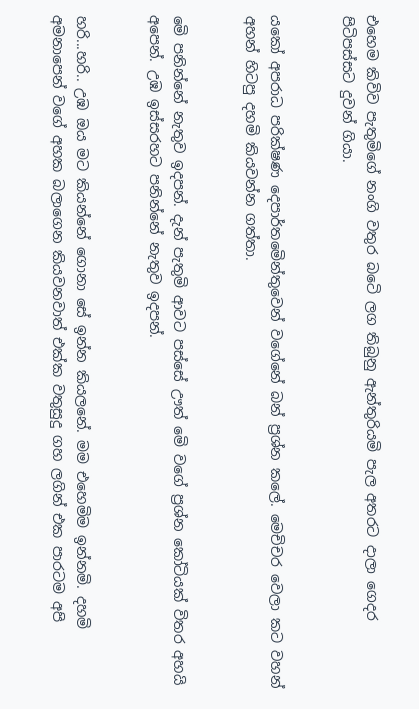එහෙම කිවිව පැතුමිගේ නංගි වතුර බටෙි ලග තිබුනු ඇන්තුරියමි පැල අතරට දාලා ගෙදර පිටිපස්සට දුවන් ගියා.


යකෝ අපරාධ පරික්ෂණ දෙපාර්තමෙින්තුවෙන් වගේනේ බන් ප්‍රශ්න කලේ. මෙචිචර වෙලා කට වහන් අහන් හිටපු දහමි කියවන්න ගත්තා.


මෙි පනින්නේ නැතුව ඉදපන්. දැන් පැතුමි ආවට පස්සේ ඌත් මෙි වගේ ප්‍රශ්න කෝටියක් විතර අහයි අපෙන්. උඹ ඉස්සරහට පනින්නේ නැතුව ඉදපන්.


හරි...හරි.. උඹ ඔය මට කියන්නේ ගොනා සේ ඉන්න කියලනේ. මම එහෙමිම ඉන්නමි. දහමි අමනාපෙන් වගේ අහක බලාගෙන කියවනවාත් එක්ක වතුසුදු ගහ ලගින් එක පාරටම අපි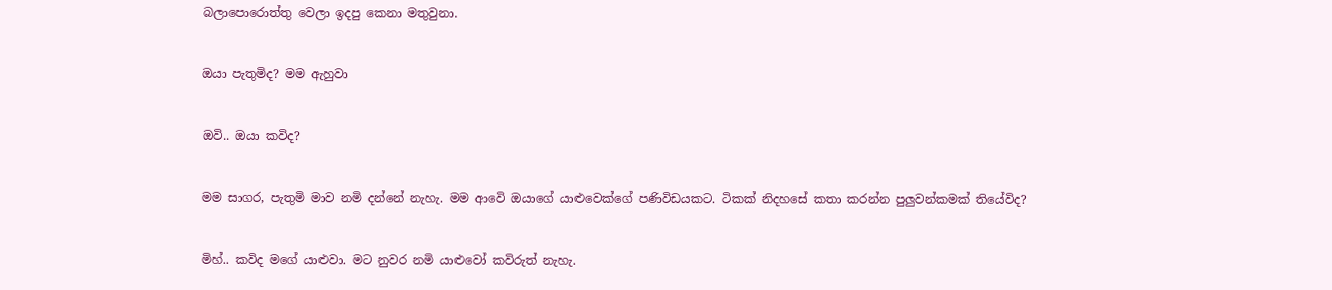බලාපොරොත්තු වෙලා ඉදපු කෙනා මතුවුනා.


ඔයා පැතුමිද? මම ඇහුවා


ඔවි.. ඔයා කවිද?


මම සාගර, පැතුමි මාව නමි දන්නේ නැහැ. මම ආවෙි ඔයාගේ යාළුවෙක්ගේ පණිවිඩයකට. ටිකක් නිදහසේ කතා කරන්න පුලුවන්කමක් තියේවිද?


මිහ්.. කවිද මගේ යාළුවා. මට නුවර නමි යාළුවෝ කවිරුත් නැහැ.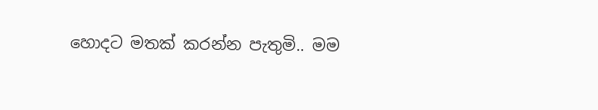හොදට මතක් කරන්න පැතුමි.. මම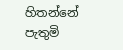හිතන්නේ පැතුමි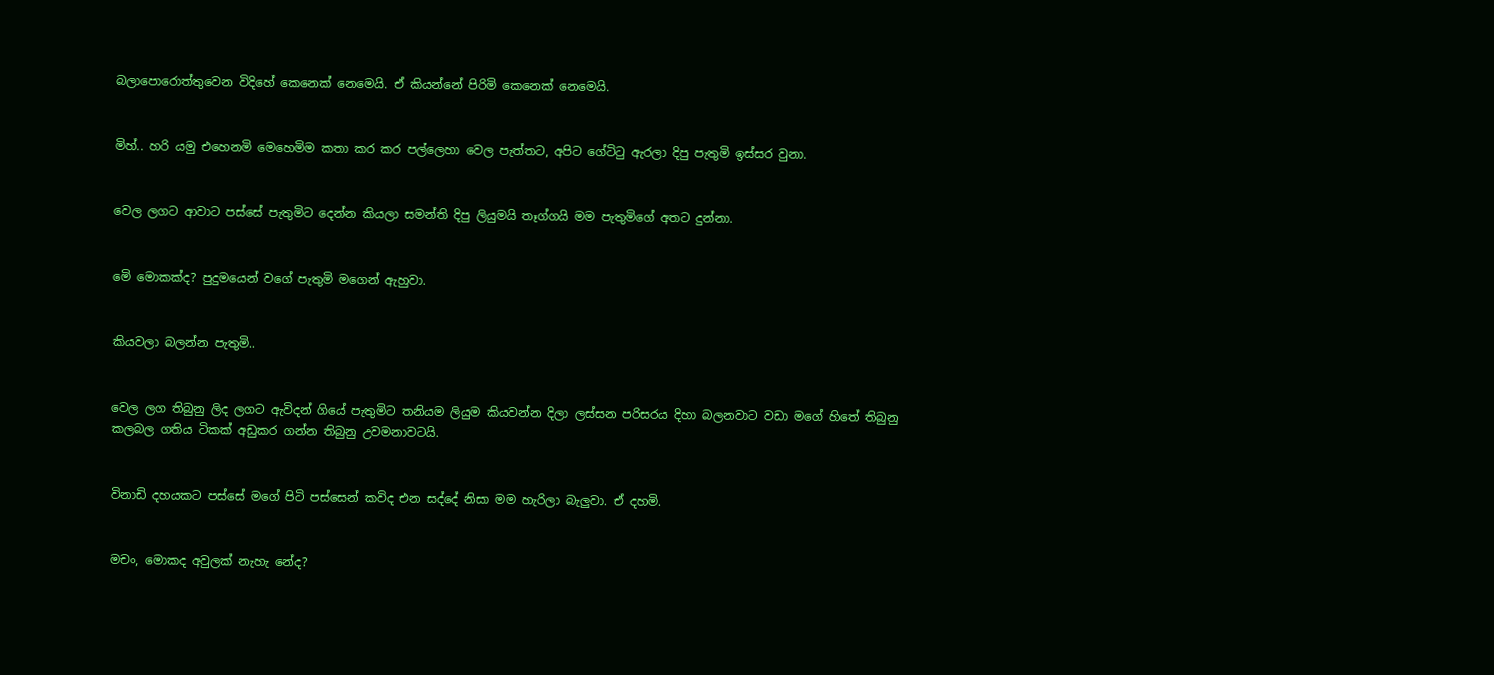බලාපොරොත්තුවෙන විදිහේ කෙනෙක් නෙමෙයි. ඒ කියන්නේ පිරිමි කෙනෙක් නෙමෙයි.


මිහ්.. හරි යමු එහෙනමි මෙහෙමිම කතා කර කර පල්ලෙහා වෙල පැත්තට, අපිට ගේටිටු ඇරලා දිපු පැතුමි ඉස්සර වුනා.


වෙල ලගට ආවාට පස්සේ පැතුමිට දෙන්න කියලා සමන්ති දිපු ලියුමයි තෑග්ගයි මම පැතුමිගේ අතට දුන්නා.


මෙි මොකක්ද? පුදුමයෙන් වගේ පැතුමි මගෙන් ඇහුවා.


කියවලා බලන්න පැතුමි..


වෙල ලග තිබුනු ලිද ලගට ඇවිදන් ගියේ පැතුමිට තනියම ලියුම කියවන්න දිලා ලස්සන පරිසරය දිහා බලනවාට වඩා මගේ හිතේ තිබුනු කලබල ගතිය ටිකක් අඩුකර ගන්න තිබුනු උවමනාවටයි.


විනාඩි දහයකට පස්සේ මගේ පිටි පස්සෙන් කවිද එන සද්දේ නිසා මම හැරිලා බැලුවා. ඒ දහමි.


මචං, මොකද අවුලක් නැහැ නේද?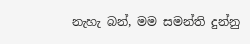නැහැ බන්, මම සමන්ති දුන්නු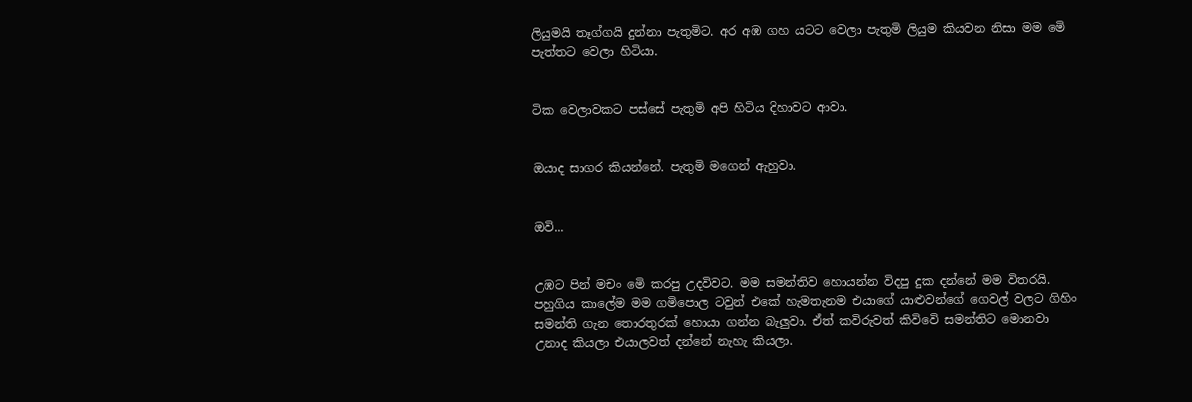ලියුමයි තෑග්ගයි දුන්නා පැතුමිට. අර අඹ ගහ යටට වෙලා පැතුමි ලියුම කියවන නිසා මම මෙි පැත්තට වෙලා හිටියා.


ටික වෙලාවකට පස්සේ පැතුමි අපි හිටිය දිහාවට ආවා.


ඔයාද සාගර කියන්නේ. පැතුමි මගෙන් ඇහුවා.


ඔවි...


උඹට පින් මචං මෙි කරපු උදවිවට. මම සමන්තිව හොයන්න විදපු දුක දන්නේ මම විතරයි. පහුගිය කාලේම මම ගමිපොල ටවුන් එකේ හැමතැනම එයාගේ යාළුවන්ගේ ගෙවල් වලට ගිහිං සමන්ති ගැන තොරතුරක් හොයා ගන්න බැලුවා. ඒත් කවිරුවත් කිවිවෙි සමන්තිට මොනවා උනාද කියලා එයාලවත් දන්නේ නැහැ කියලා.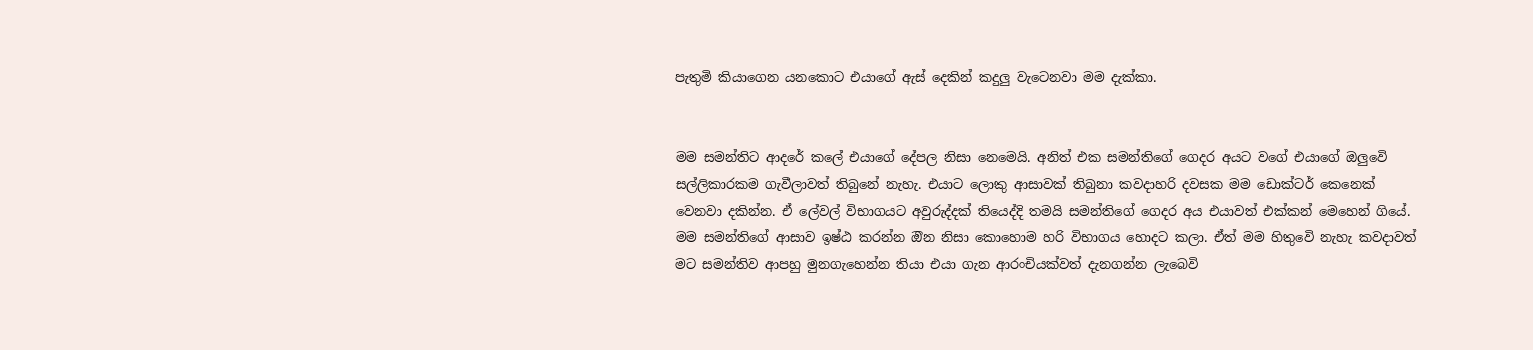පැතුමි කියාගෙන යනකොට එයාගේ ඇස් දෙකින් කදුලු වැටෙනවා මම දැක්කා.


මම සමන්තිට ආදරේ කලේ එයාගේ දේපල නිසා නෙමෙයි. අනිත් එක සමන්තිගේ ගෙදර අයට වගේ එයාගේ ඔලුවෙි සල්ලිකාරකම ගැවීලාවත් තිබුනේ නැහැ. එයාට ලොකු ආසාවක් තිබුනා කවදාහරි දවසක මම ඩොක්ටර් කෙනෙක් වෙනවා දකින්න. ඒ ලේවල් විභාගයට අවුරුද්දක් තියෙද්දි තමයි සමන්තිගේ ගෙදර අය එයාවත් එක්කන් මෙහෙන් ගියේ. මම සමන්තිගේ ආසාව ඉෂ්ඨ කරන්න ඔින නිසා කොහොම හරි විභාගය හොදට කලා. ඒත් මම හිතුවෙි නැහැ කවදාවත් මට සමන්තිව ආපහු මුනගැහෙන්න තියා එයා ගැන ආරංචියක්වත් දැනගන්න ලැබෙවි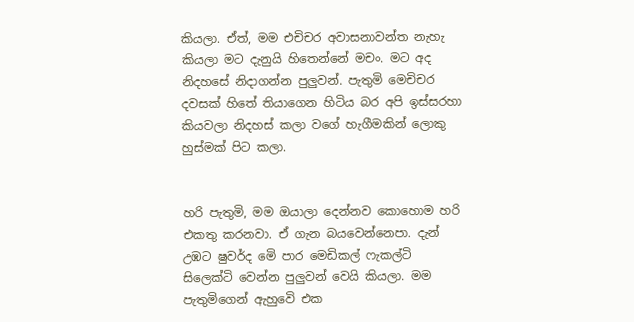කියලා. ඒත්, මම එචිචර අවාසනාවන්ත නැහැ කියලා මට දැනුයි හිතෙන්නේ මචං. මට අද නිදහසේ නිදාගන්න පුලුවන්. පැතුමි මෙචිචර දවසක් හිතේ තියාගෙන හිටිය බර අපි ඉස්සරහා කියවලා නිදහස් කලා වගේ හැගීමකින් ලොකු හුස්මක් පිට කලා.


හරි පැතුමි, මම ඔයාලා දෙන්නව කොහොම හරි එකතු කරනවා. ඒ ගැන බයවෙන්නෙපා. දැන් උඹට ෂුවර්ද මෙි පාර මෙඩිකල් ෆැකල්ටි සිලෙක්ටි වෙන්න පුලුවන් වෙයි කියලා. මම පැතුමිගෙන් ඇහුවෙි එක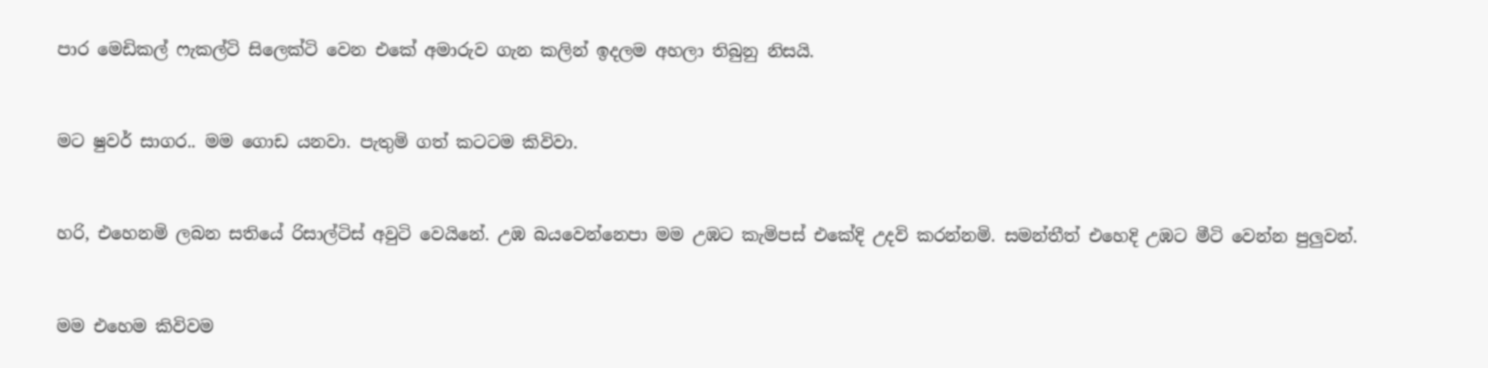පාර මෙඩිකල් ෆැකල්ටි සිලෙක්ටි වෙන එකේ අමාරුව ගැන කලින් ඉදලම අහලා තිබුනු නිසයි.


මට ෂුවර් සාගර.. මම ගොඩ යනවා. පැතුමි ගත් කටටම කිවිවා.


හරි, එහෙනමි ලබන සතියේ රිසාල්ටිස් අවුටි වෙයිනේ. උඹ බයවෙන්නෙපා මම උඹට කැමිපස් එකේදි උදවි කරන්නමි. සමන්තීත් එහෙදි උඹට මීටි වෙන්න පුලුවන්.


මම එහෙම කිවිවම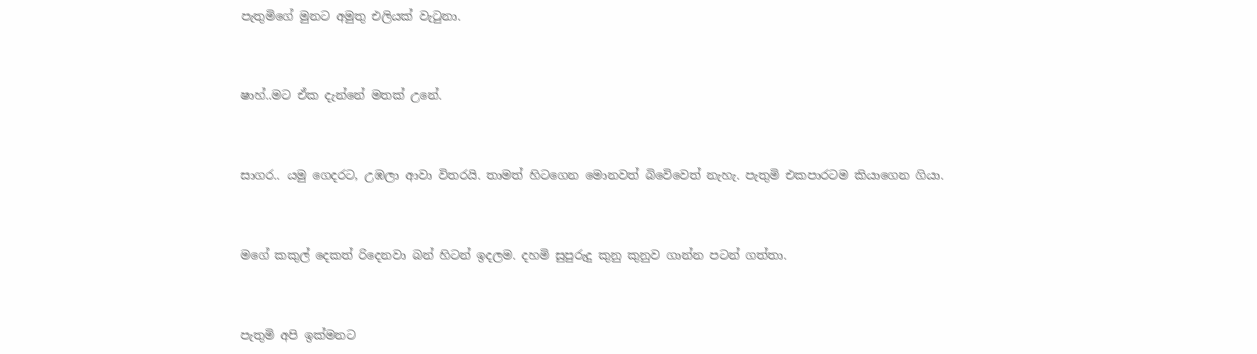පැතුමිගේ මුනට අමුතු එලියක් වැටුනා.


ෂාහ්..මට ඒක දැන්නේ මතක් උනේ.


සාගර.. යමු ගෙදරට, උඹලා ආවා විතරයි. තාමත් හිටගෙන මොනවත් බිවෙිවෙත් නැහැ. පැතුමි එකපාරටම කියාගෙන ගියා.


මගේ කකුල් දෙකත් රිදෙනවා බන් හිටන් ඉදලම. දහමි සුපුරුදු කුනු කුනුව ගාන්න පටන් ගත්තා.


පැතුමි අපි ඉක්මනට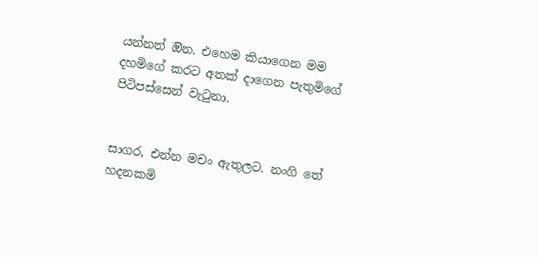යන්නත් ඔින. එහෙම කියාගෙන මම දහමිගේ කරට අතක් දාගෙන පැතුමිගේ පිටිපස්සෙන් වැටුනා.


සාගර, එන්න මචං ඇතුලට. නංගි තේ හදනකමි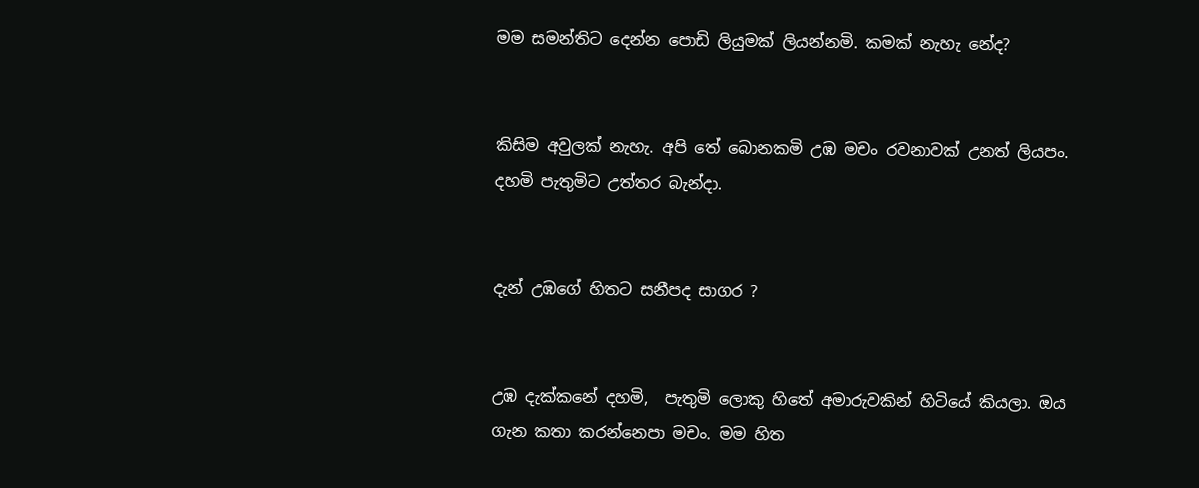මම සමන්තිට දෙන්න පොඩි ලියුමක් ලියන්නමි. කමක් නැහැ නේද?


කිසිම අවුලක් නැහැ. අපි තේ බොනකමි උඹ මචං රවනාවක් උනත් ලියපං. දහමි පැතුමිට උත්තර බැන්දා.


දැන් උඹගේ හිතට සනීපද සාගර ?


උඹ දැක්කනේ දහමි,  පැතුමි ලොකු හිතේ අමාරුවකින් හිටියේ කියලා. ඔය ගැන කතා කරන්නෙපා මචං. මම හිත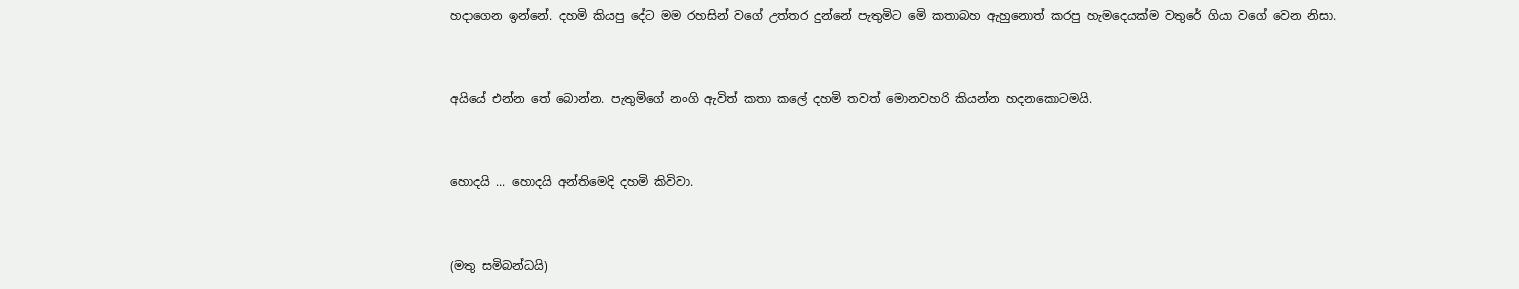හදාගෙන ඉන්නේ. දහමි කියපු දේට මම රහසින් වගේ උත්තර දුන්නේ පැතුමිට මෙි කතාබහ ඇහුනොත් කරපු හැමදෙයක්ම වතුරේ ගියා වගේ වෙන නිසා.


අයියේ එන්න තේ බොන්න. පැතුමිගේ නංගි ඇවිත් කතා කලේ දහමි තවත් මොනවහරි කියන්න හදනකොටමයි.


හොදයි ... හොදයි අන්තිමෙදි දහමි කිවිවා.


(මතු සමිබන්ධයි)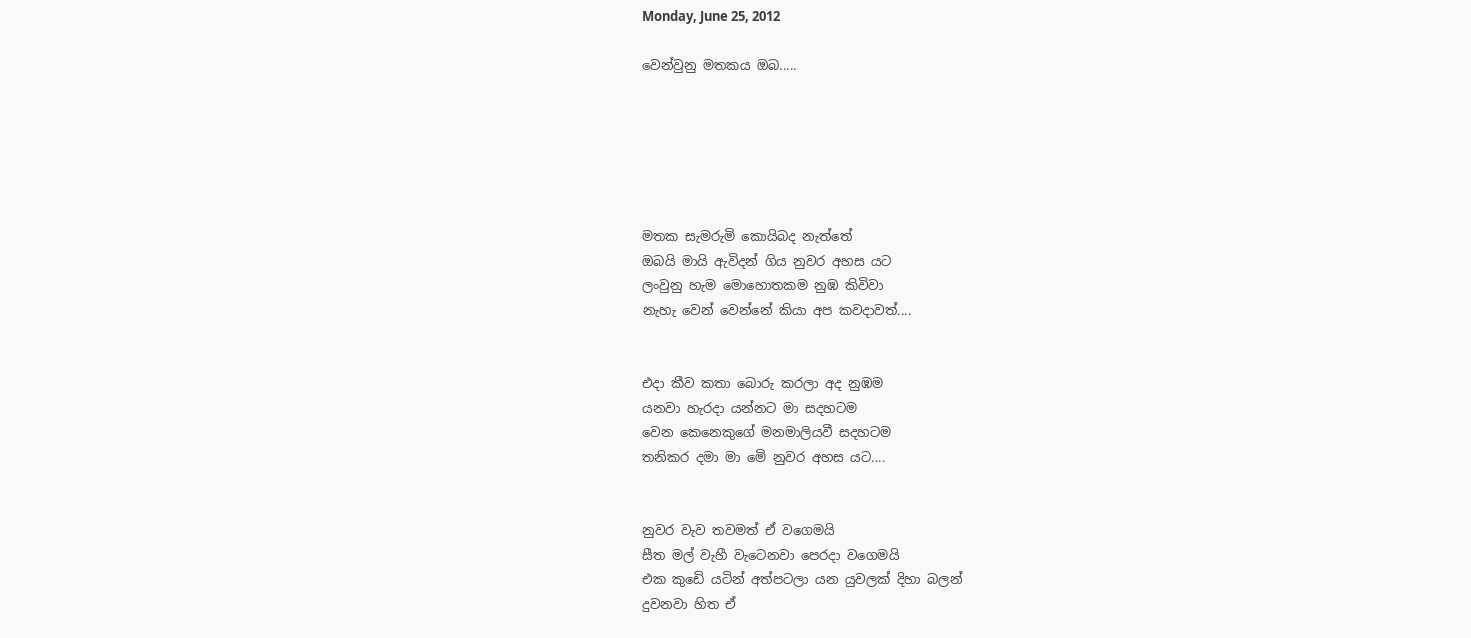Monday, June 25, 2012

වෙන්වුනු මතකය ඔබ.....






මතක සැමරුමි කොයිබද නැත්තේ
ඔබයි මායි ඇවිදන් ගිය නුවර අහස යට
ලංවුනු හැම මොහොතකම නුඹ කිවිවා
නැහැ වෙන් වෙන්නේ කියා අප කවදාවත්....


එදා කීව කතා බොරු කරලා අද නුඹම
යනවා හැරදා යන්නට මා සදහටම
වෙන කෙනෙකුගේ මනමාලියවී සදහටම
තනිකර දමා මා මෙි නුවර අහස යට....


නුවර වැව තවමත් ඒ වගෙමයි
සීත මල් වැහී වැටෙනවා පෙරදා වගෙමයි
එක කුඩෙි යටින් අත්පටලා යන යුවලක් දිහා බලන්
දුවනවා හිත ඒ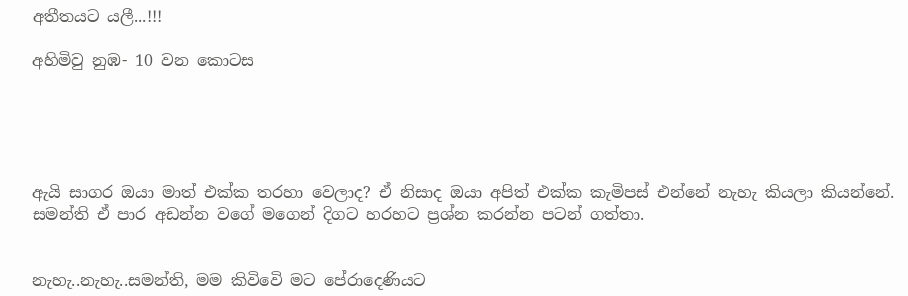අතීතයට යලී...!!!

අහිමිවු නුඹ- 10 වන කොටස





ඇයි සාගර ඔයා මාත් එක්ක තරහා වෙලාද? ඒ නිසාද ඔයා අපිත් එක්ක කැමිපස් එන්නේ නැහැ කියලා කියන්නේ. සමන්ති ඒ පාර අඩන්න වගේ මගෙන් දිගට හරහට ප්‍රශ්න කරන්න පටන් ගත්තා.


නැහැ..නැහැ..සමන්ති, මම කිවිවෙි මට පේරාදෙණියට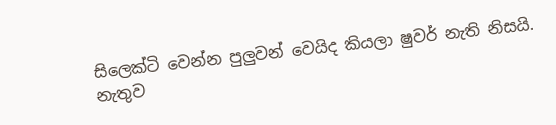සිලෙක්ටි වෙන්න පුලුවන් වෙයිද කියලා ෂුවර් නැති නිසයි. නැතුව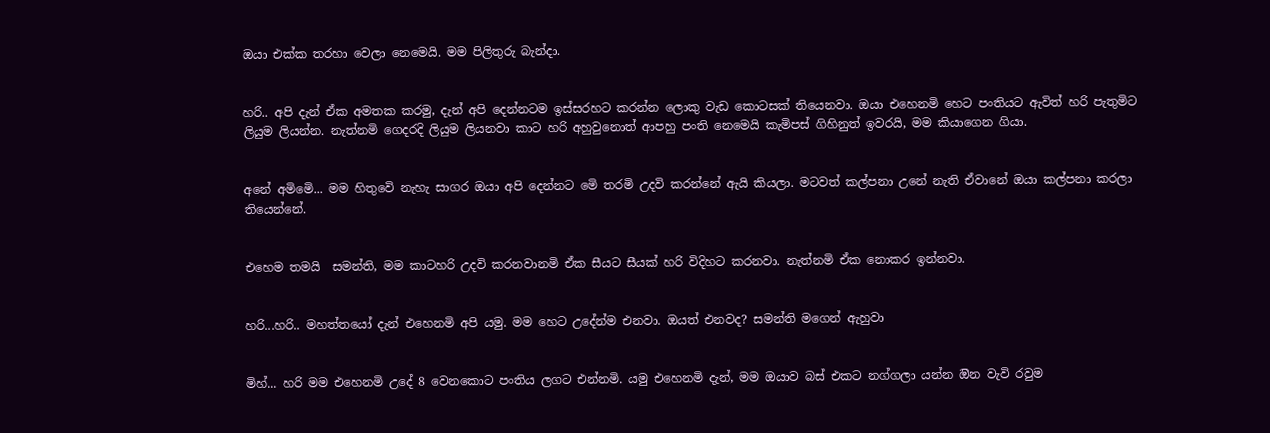ඔයා එක්ක තරහා වෙලා නෙමෙයි. මම පිලිතුරු බැන්දා.


හරි.. අපි දැන් ඒක අමතක කරමු, දැන් අපි දෙන්නටම ඉස්සරහට කරන්න ලොකු වැඩ කොටසක් තියෙනවා. ඔයා එහෙනමි හෙට පංතියට ඇවිත් හරි පැතුමිට ලියුම ලියන්න. නැත්නමි ගෙදරදි ලියුම ලියනවා කාට හරි අහුවුනොත් ආපහු පංති නෙමෙයි කැමිපස් ගිහිනුත් ඉවරයි, මම කියාගෙන ගියා.


අනේ අමිමෙි... මම හිතුවෙි නැහැ සාගර ඔයා අපි දෙන්නට මෙි තරමි උදවි කරන්නේ ඇයි කියලා. මටවත් කල්පනා උනේ නැති ඒවානේ ඔයා කල්පනා කරලා තියෙන්නේ.


එහෙම තමයි  සමන්ති, මම කාටහරි උදවි කරනවානමි ඒක සීයට සීයක් හරි විදිහට කරනවා. නැත්නමි ඒක නොකර ඉන්නවා.


හරි...හරි.. මහත්තයෝ දැන් එහෙනමි අපි යමු. මම හෙට උදේන්ම එනවා. ඔයත් එනවද? සමන්ති මගෙන් ඇහුවා


මිහ්... හරි මම එහෙනමි උදේ 8 වෙනකොට පංතිය ලගට එන්නමි. යමු එහෙනමි දැන්, මම ඔයාව බස් එකට නග්ගලා යන්න ඔින වැවි රවුම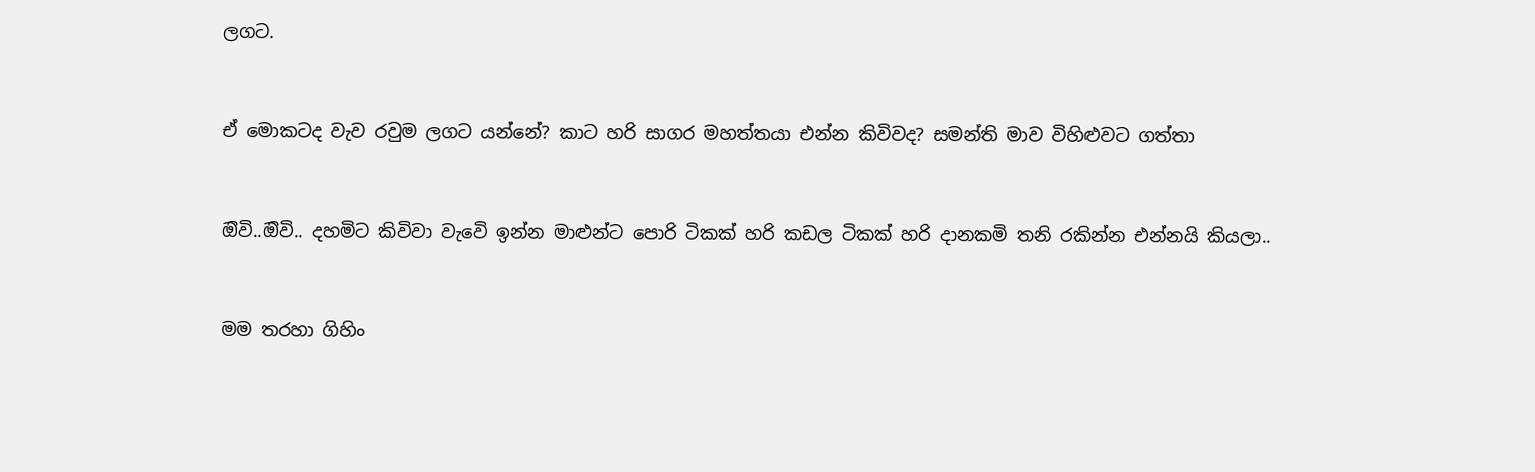ලගට.


ඒ මොකටද වැව රවුම ලගට යන්නේ? කාට හරි සාගර මහත්තයා එන්න කිවිවද? සමන්ති මාව විහිළුවට ගත්තා


ඔිවි..ඔිවි.. දහමිට කිවිවා වැවෙි ඉන්න මාළුන්ට පොරි ටිකක් හරි කඩල ටිකක් හරි දානකමි තනි රකින්න එන්නයි කියලා..


මම තරහා ගිහිං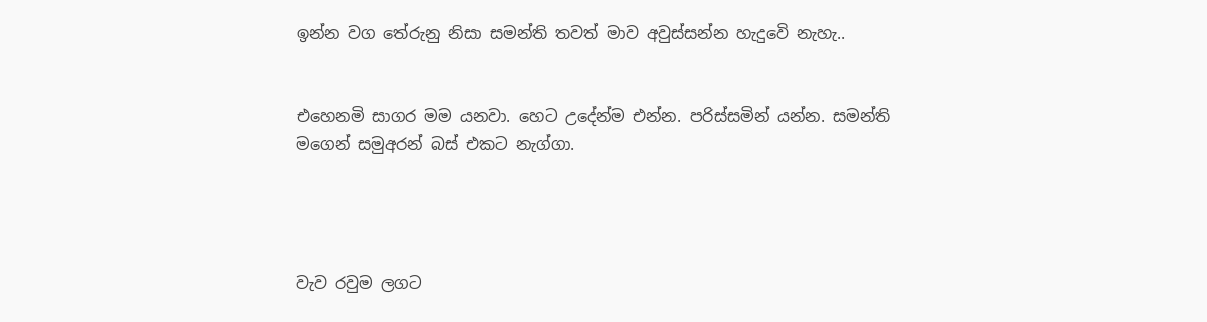ඉන්න වග තේරුනු නිසා සමන්ති තවත් මාව අවුස්සන්න හැදුවෙි නැහැ..


එහෙනමි සාගර මම යනවා. හෙට උදේන්ම එන්න. පරිස්සමින් යන්න. සමන්ති මගෙන් සමුඅරන් බස් එකට නැග්ගා.




වැව රවුම ලගට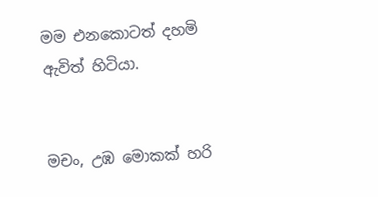මම එනකොටත් දහමි ඇවිත් හිටියා.


මචං, උඹ මොකක් හරි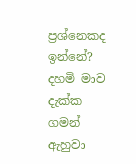ප්‍රශ්නෙකද ඉන්නේ? දහමි මාව දැක්ක ගමන් ඇහුවා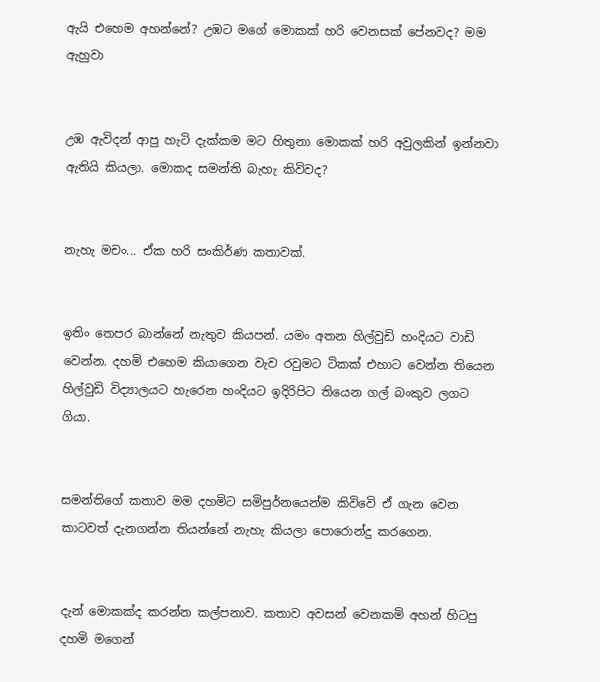ඇයි එහෙම අහන්නේ? උඹට මගේ මොකක් හරි වෙනසක් පේනවද? මම ඇහුවා


උඹ ඇවිදන් ආපු හැටි දැක්කම මට හිතුනා මොකක් හරි අවුලකින් ඉන්නවා ඇතියි කියලා. මොකද සමන්ති බැහැ කිවිවද?


නැහැ මචං... ඒක හරි සංකිර්ණ කතාවක්.


ඉතිං තෙපර බාන්නේ නැතුව කියපන්. යමං අතන හිල්වුඩි හංදියට වාඩි වෙන්න. දහමි එහෙම කියාගෙන වැව රවුමට ටිකක් එහාට වෙන්න තියෙන හිල්වුඩි විද්‍යාලයට හැරෙන හංදියට ඉදිරිපිට තියෙන ගල් බංකුව ලගට ගියා.


සමන්තිගේ කතාව මම දහමිට සමිපුර්නයෙන්ම කිවිවෙි ඒ ගැන වෙන කාටවත් දැනගන්න තියන්නේ නැහැ කියලා පොරොන්දු කරගෙන.


දැන් මොකක්ද කරන්න කල්පනාව. කතාව අවසන් වෙනකමි අහන් හිටපු දහමි මගෙන්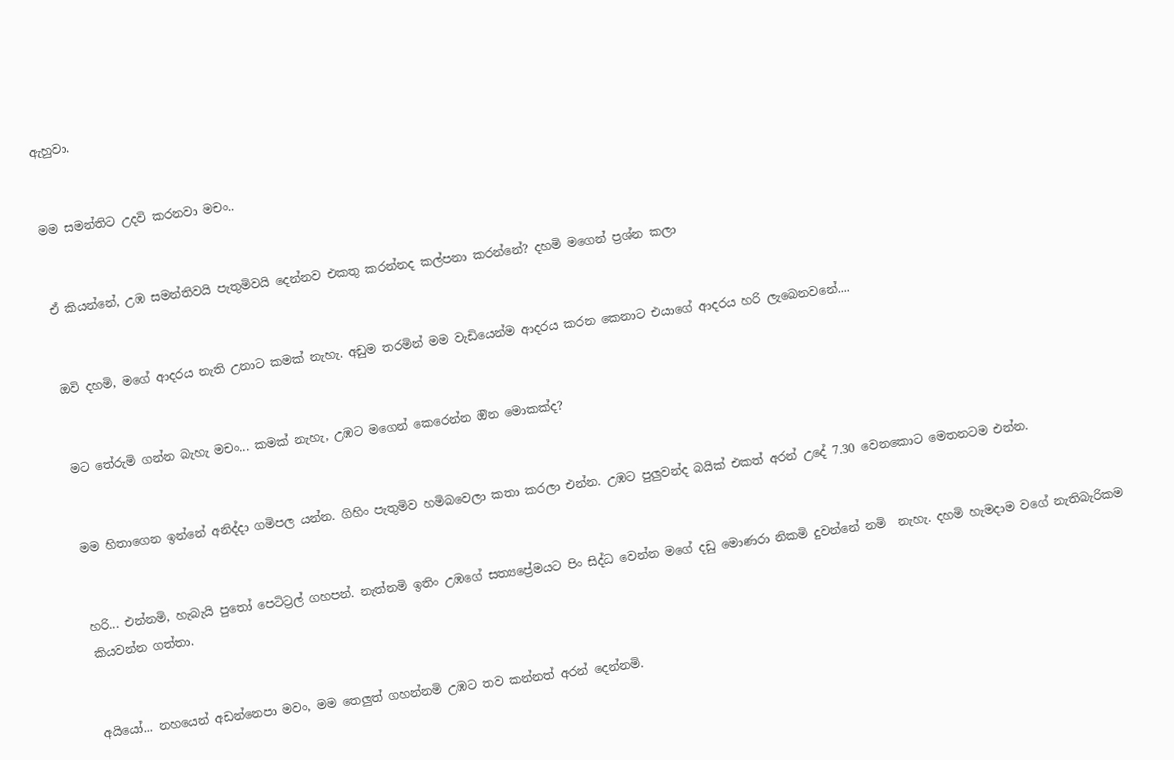ඇහුවා.


මම සමන්තිට උදවි කරනවා මචං..


ඒ කියන්නේ, උඹ සමන්තිවයි පැතුමිවයි දෙන්නව එකතු කරන්නද කල්පනා කරන්නේ? දහමි මගෙන් ප්‍රශ්න කලා


ඔවි දහමි, මගේ ආදරය නැති උනාට කමක් නැහැ. අඩුම තරමින් මම වැඩියෙන්ම ආදරය කරන කෙනාට එයාගේ ආදරය හරි ලැබෙනවනේ....


මට තේරුමි ගන්න බැහැ මචං... කමක් නැහැ, උඹට මගෙන් කෙරෙන්න ඔින මොකක්ද?


මම හිතාගෙන ඉන්නේ අනිද්දා ගමිපල යන්න. ගිහිං පැතුමිව හමිබවෙලා කතා කරලා එන්න. උඹට පුලුවන්ද බයික් එකත් අරන් උදේ 7.30 වෙනකොට මෙතනටම එන්න.


හරි... එන්නමි, හැබැයි පුතෝ පෙටිට්‍රල් ගහපන්. නැත්නමි ඉතිං උඹගේ සත්‍යප්‍රේමයට පිං සිද්ධ වෙන්න මගේ දඩු මොණරා නිකමි දුවන්නේ නමි  නැහැ. දහමි හැමදාම වගේ නැතිබැරිකම කියවන්න ගත්තා.


අයියෝ... නහයෙන් අඩන්නෙපා මවං, මම තෙලුත් ගහන්නමි උඹට තව කන්නත් අරන් දෙන්නමි.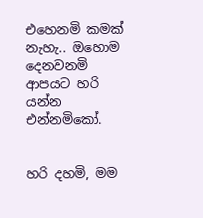එහෙනමි කමක් නැහැ.. ඔහොම දෙනවනමි ආපයට හරි යන්න එන්නමිකෝ.


හරි දහමි, මම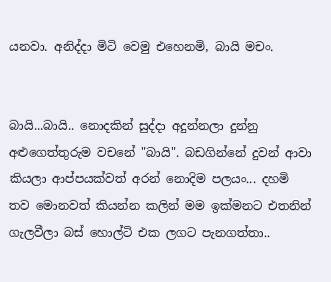යනවා. අනිද්දා මිටි වෙමු එහෙනමි, බායි මචං.


බායි...බායි.. නොදකින් සුද්දා අදුන්නලා දුන්නු අළුගෙත්තුරුම වචනේ "බායි". බඩගින්නේ දුවන් ආවා කියලා ආප්පයක්වත් අරන් නොදිම පලයං... දහමි තව මොනවත් කියන්න කලින් මම ඉක්මනට එතනින් ගැලවීලා බස් හොල්ටි එක ලගට පැනගත්තා..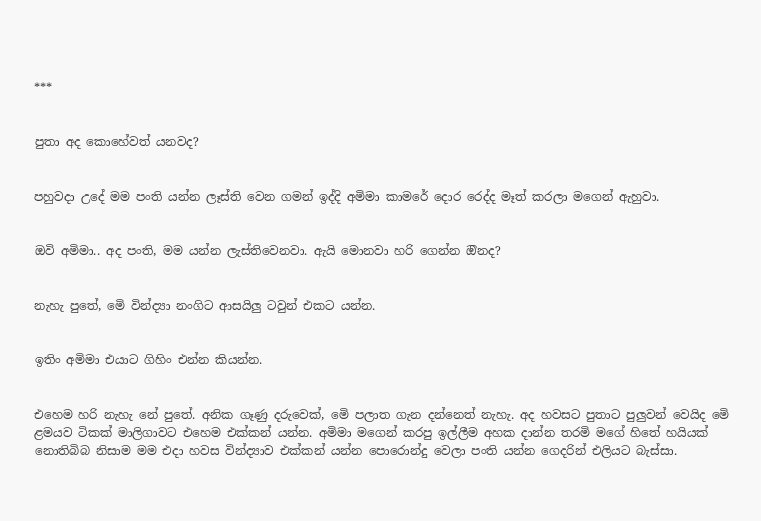***


පුතා අද කොහේවත් යනවද?


පහුවදා උදේ මම පංති යන්න ලෑස්ති වෙන ගමන් ඉද්දි අමිමා කාමරේ දොර රෙද්ද මෑත් කරලා මගෙන් ඇහුවා.


ඔවි අමිමා.. අද පංති, මම යන්න ලැස්තිවෙනවා. ඇයි මොනවා හරි ගෙන්න ඔිනද?


නැහැ පුතේ, මෙි වින්ද්‍යා නංගිට ආසයිලු ටවුන් එකට යන්න.


ඉතිං අමිමා එයාට ගිහිං එන්න කියන්න.


එහෙම හරි නැහැ නේ පුතේ. අනික ගෑණු දරුවෙක්, මෙි පලාත ගැන දන්නෙත් නැහැ. අද හවසට පුතාට පුලුවන් වෙයිද මෙි ළමයව ටිකක් මාලිගාවට එහෙම එක්කන් යන්න. අමිමා මගෙන් කරපු ඉල්ලීම අහක දාන්න තරමි මගේ හිතේ හයියක් නොතිබිබ නිසාම මම එදා හවස වින්ද්‍යාව එක්කන් යන්න පොරොන්දු වෙලා පංති යන්න ගෙදරින් එලියට බැස්සා.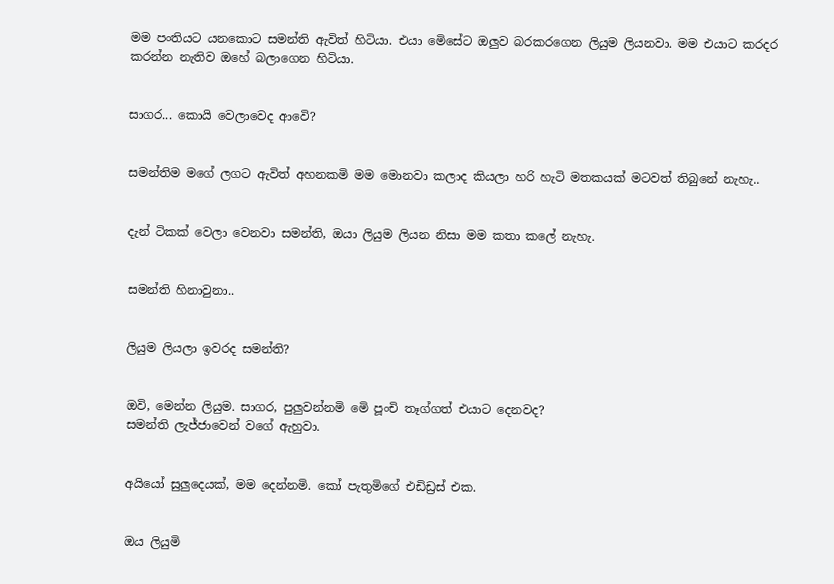මම පංතියට යනකොට සමන්ති ඇවිත් හිටියා. එයා මෙිසේට ඔලුව බරකරගෙන ලියුම ලියනවා. මම එයාට කරදර කරන්න නැතිව ඔහේ බලාගෙන හිටියා.


සාගර... කොයි වෙලාවෙද ආවෙි?


සමන්තිම මගේ ලගට ඇවිත් අහනකමි මම මොනවා කලාද කියලා හරි හැටි මතකයක් මටවත් තිබුනේ නැහැ..


දැන් ටිකක් වෙලා වෙනවා සමන්ති, ඔයා ලියුම ලියන නිසා මම කතා කලේ නැහැ.


සමන්ති හිනාවුනා..


ලියුම ලියලා ඉවරද සමන්ති?


ඔවි, මෙන්න ලියුම. සාගර, පුලුවන්නමි මෙි පූංචි තෑග්ගත් එයාට දෙනවද?
සමන්ති ලැජ්ජාවෙන් වගේ ඇහුවා.


අයියෝ සුලුදෙයක්, මම දෙන්නමි. කෝ පැතුමිගේ එඩිඩ්‍රස් එක.


ඔය ලියුමි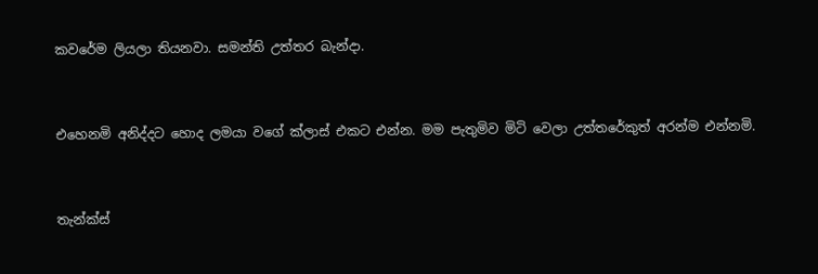කවරේම ලියලා තියනවා. සමන්ති උත්තර බැන්දා.


එහෙනමි අනිද්දට හොද ලමයා වගේ ක්ලාස් එකට එන්න. මම පැතුමිව මිටි වෙලා උත්තරේකුත් අරන්ම එන්නමි.


තැන්ක්ස්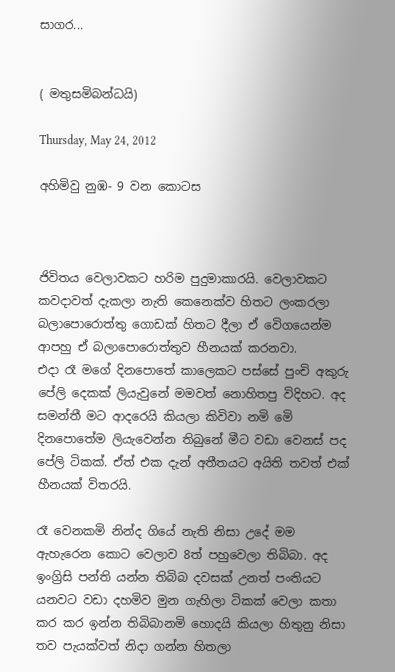සාගර...


( මතුසමිබන්ධයි)

Thursday, May 24, 2012

අහිමිවු නුඹ- 9 වන කොටස



ජිවිතය වෙලාවකට හරිම පුදුමාකාරයි. වෙලාවකට කවදාවත් දැකලා නැති කෙනෙක්ව හිතට ලංකරලා බලාපොරොත්තු ගොඩක් හිතට දීලා ඒ වෙිගයෙන්ම ආපහු ඒ බලාපොරොත්තුව හීනයක් කරනවා.
එදා රෑ මගේ දිනපොතේ කාලෙකට පස්සේ පුංචි අකුරු පේලි දෙකක් ලියැවුනේ මමවත් නොහිතපු විදිහට. අද සමන්තී මට ආදරෙයි කියලා කිවිවා නමි මෙි දිනපොතේම ලියැවෙන්න තිබුනේ මීට වඩා වෙනස් පද පේලි ටිකක්. ඒත් එක දැන් අතීතයට අයිති තවත් එක් හීනයක් විතරයි.

රෑ වෙනකමි නින්ද ගියේ නැති නිසා උදේ මම ඇහැරෙන කොට වෙලාව 8ත් පහුවෙලා තිබිබා. අද ඉංග්‍රිසි පන්ති යන්න තිබිබ දවසක් උනත් පංතියට යනවට වඩා දහමිව මුන ගැහිලා ටිකක් වෙලා කතා කර කර ඉන්න තිබිබානමි හොදයි කියලා හිතුනු නිසා තව පැයක්වත් නිදා ගන්න හිතලා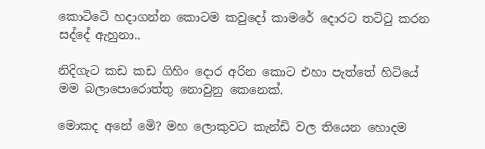කොටිටෙි හදාගන්න කොටම කවුදෝ කාමරේ දොරට තටිටු කරන සද්දේ ඇහුනා..

නිදිගැට කඩ කඩ ගිහිං දොර අරින කොට එහා පැත්තේ හිටියේ මම බලාපොරොත්තු නොවුනු කෙනෙක්.

මොකද අනේ මෙි? මහ ලොකුවට කැන්ඩි වල තියෙන හොදම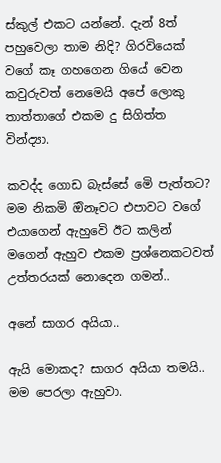ස්කුල් එකට යන්නේ. දැන් 8ත් පහුවෙලා තාම නිදි? ගිරවියෙක් වගේ කෑ ගහගෙන ගියේ වෙන කවුරුවත් නෙමෙයි අපේ ලොකු තාත්තාගේ එකම දු සිගිත්ත වින්ද්‍යා.

කවද්ද ගොඩ බැස්සේ මෙි පැත්තට? මම නිකමි ඔිනෑවට එපාවට වගේ එයාගෙන් ඇහුවෙි ඊට කලින් මගෙන් ඇහුව එකම ප්‍රශ්නෙකටවත් උත්තරයක් නොදෙන ගමන්..

අනේ සාගර අයියා..

ඇයි මොකද? සාගර අයියා තමයි.. මම පෙරලා ඇහුවා.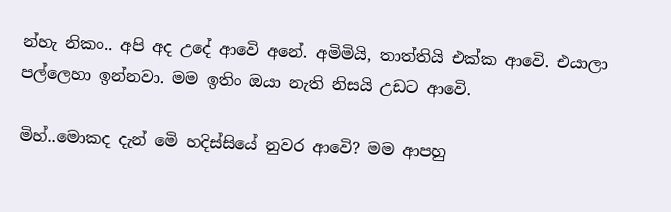න්හැ නිකං.. අපි අද උදේ ආවෙි අනේ. අමිමියි, තාත්තියි එක්ක ආවෙි. එයාලා පල්ලෙහා ඉන්නවා. මම ඉතිං ඔයා නැති නිසයි උඩට ආවෙි.

මිහ්..මොකද දැන් මෙි හදිස්සියේ නුවර ආවෙි? මම ආපහු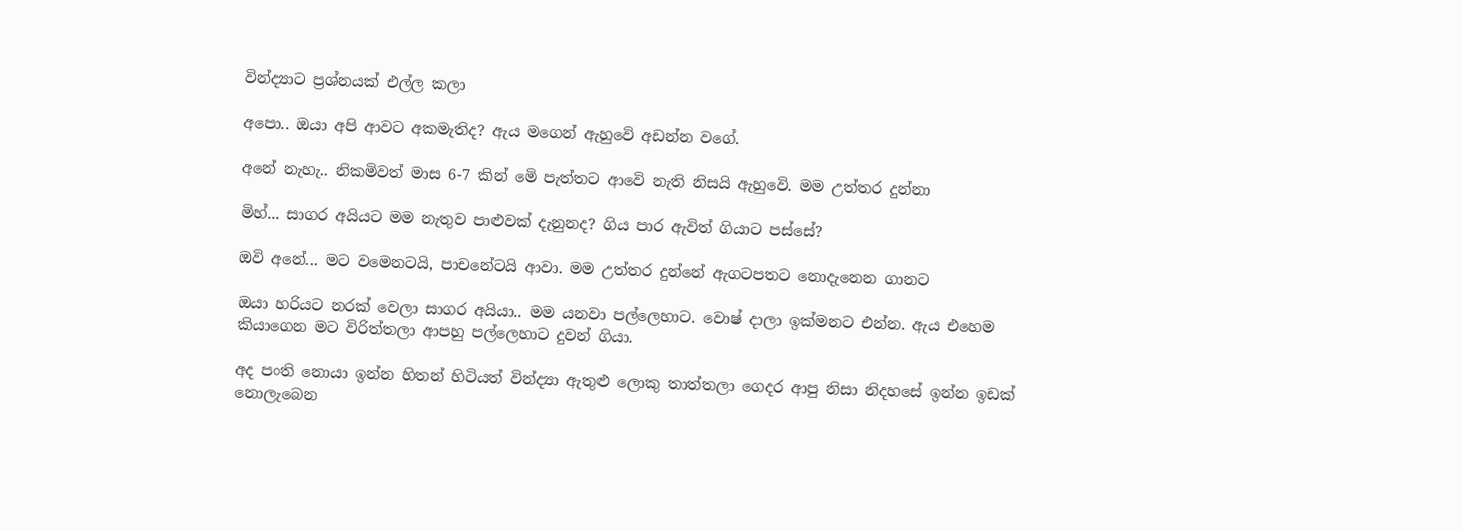වින්ද්‍යාට ප්‍රශ්නයක් එල්ල කලා

අපො.. ඔයා අපි ආවට අකමැතිද? ඇය මගෙන් ඇහුවෙි අඩන්න වගේ.

අනේ නැහැ.. නිකමිවත් මාස 6-7 කින් මෙි පැත්තට ආවෙි නැති නිසයි ඇහුවෙි. මම උත්තර දුන්නා

මිහ්... සාගර අයියට මම නැතුව පාළුවක් දැනුනද? ගිය පාර ඇවිත් ගියාට පස්සේ?

ඔවි අනේ... මට වමෙනටයි, පාචනේටයි ආවා. මම උත්තර දුන්නේ ඇගටපතට නොදැනෙන ගානට

ඔයා හරියට නරක් වෙලා සාගර අයියා.. මම යනවා පල්ලෙහාට. වොෂ් දාලා ඉක්මනට එන්න. ඇය එහෙම කියාගෙන මට විරිත්තලා ආපහු පල්ලෙහාට දුවන් ගියා.

අද පංති නොයා ඉන්න හිතන් හිටියත් වින්ද්‍යා ඇතුළු ලොකු තාත්තලා ගෙදර ආපු නිසා නිදහසේ ඉන්න ඉඩක් නොලැබෙන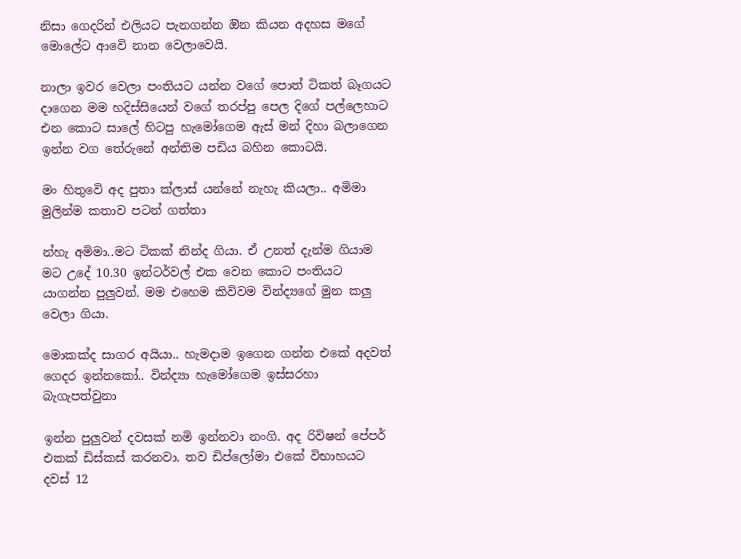නිසා ගෙදරින් එලියට පැනගන්න ඔින කියන අදහස මගේ මොලේට ආවෙි නාන වෙලාවෙයි.

නාලා ඉවර වෙලා පංතියට යන්න වගේ පොත් ටිකත් බෑගයට දාගෙන මම හදිස්සියෙන් වගේ තරප්පු පෙල දිගේ පල්ලෙහාට එන කොට සාලේ හිටපු හැමෝගෙම ඇස් මන් දිහා බලාගෙන ඉන්න වග තේරුනේ අන්තිම පඩිය බහින කොටයි.

මං හිතුවෙි අද පුතා ක්ලාස් යන්නේ නැහැ කියලා.. අමිමා මුලින්ම කතාව පටන් ගත්තා

න්හැ අමිමා..මට ටිකක් නින්ද ගියා. ඒ උනත් දැන්ම ගියාම මට උදේ 10.30 ඉන්ටර්වල් එක වෙන කොට පංතියට යාගන්න පුලුවන්. මම එහෙම කිවිවම වින්ද්‍යගේ මුන කලු වෙලා ගියා.

මොකක්ද සාගර අයියා.. හැමදාම ඉගෙන ගන්න එකේ අදවත් ගෙදර ඉන්නකෝ.. වින්ද්‍යා හැමෝගෙම ඉස්සරහා බැගැපත්වුනා

ඉන්න පුලුවන් දවසක් නමි ඉන්නවා නංගි. අද රිවිෂන් පේපර් එකක් ඩිස්කස් කරනවා. තව ඩිප්ලෝමා එකේ විභාහයට දවස් 12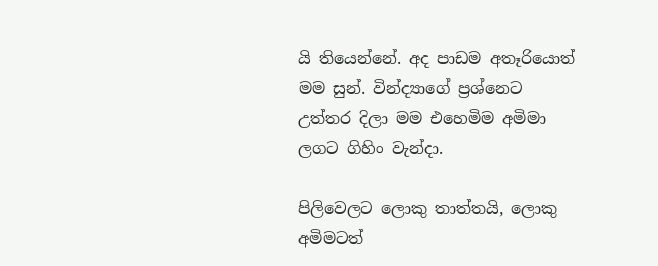යි තියෙන්නේ. අද පාඩම අතෑරියොත් මම සුන්. වින්ද්‍යාගේ ප්‍රශ්නෙට උත්තර දිලා මම එහෙමිම අමිමා ලගට ගිහිං වැන්දා.

පිලිවෙලට ලොකු තාත්තයි, ලොකු අමිමටත්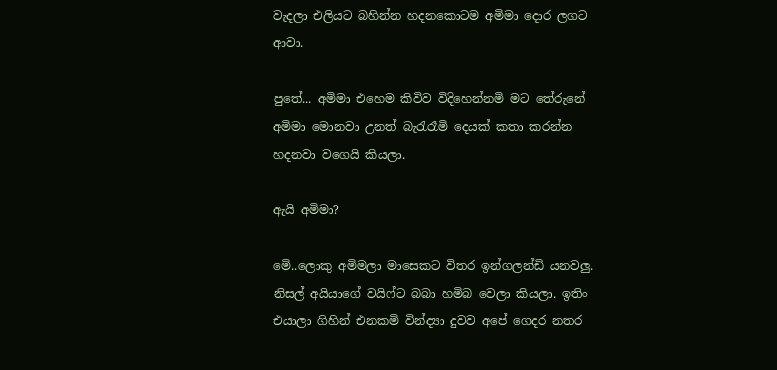වැදලා එලියට බහින්න හදනකොටම අමිමා දොර ලගට ආවා.

පුතේ... අමිමා එහෙම කිවිව විදිහෙන්නමි මට තේරුනේ අමිමා මොනවා උනත් බැරැරෑමි දෙයක් කතා කරන්න හදනවා වගෙයි කියලා.

ඇයි අමිමා?

මෙි..ලොකු අමිමලා මාසෙකට විතර ඉන්ගලන්ඩි යනවලු. නිසල් අයියාගේ වයිෆ්ට බබා හමිබ වෙලා කියලා. ඉතිං එයාලා ගිහින් එනකමි වින්ද්‍යා දුවව අපේ ගෙදර නතර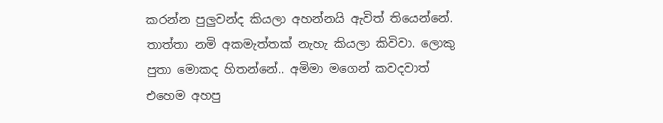කරන්න පුලුවන්ද කියලා අහන්නයි ඇවිත් තියෙන්නේ. තාත්තා නමි අකමැත්තක් නැහැ කියලා කිවිවා. ලොකු පුතා මොකද හිතන්නේ.. අමිමා මගෙන් කවදවාත් එහෙම අහපු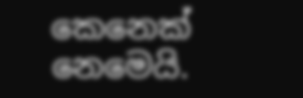කෙනෙක් නෙමෙයි.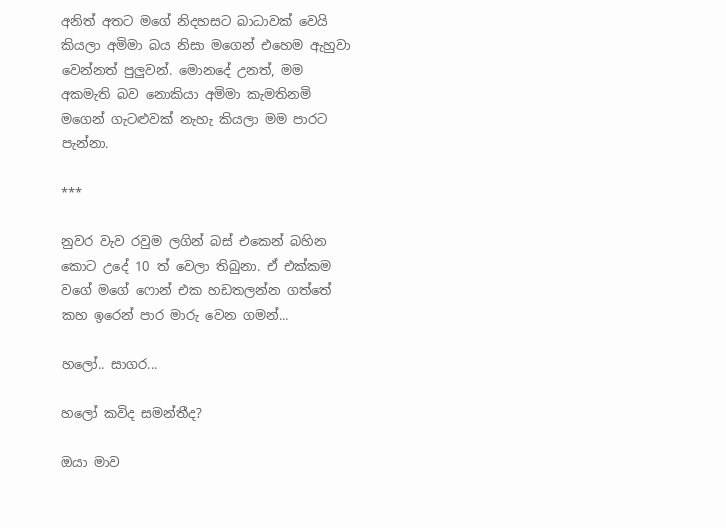අනිත් අතට මගේ නිදහසට බාධාවක් වෙයි කියලා අමිමා බය නිසා මගෙන් එහෙම ඇහුවා වෙන්නත් පුලුවන්. මොනදේ උනත්, මම අකමැති බව නොකියා අමිමා කැමතිනමි මගෙන් ගැටළුවක් නැහැ කියලා මම පාරට පැන්නා.

***

නුවර වැව රවුම ලගින් බස් එකෙන් බහින කොට උදේ 10 ත් වෙලා තිබුනා. ඒ එක්කම වගේ මගේ ෆොන් එක හඩතලන්න ගත්තේ කහ ඉරෙන් පාර මාරු වෙන ගමන්...

හලෝ.. සාගර...

හලෝ කවිද සමන්තීද?

ඔයා මාව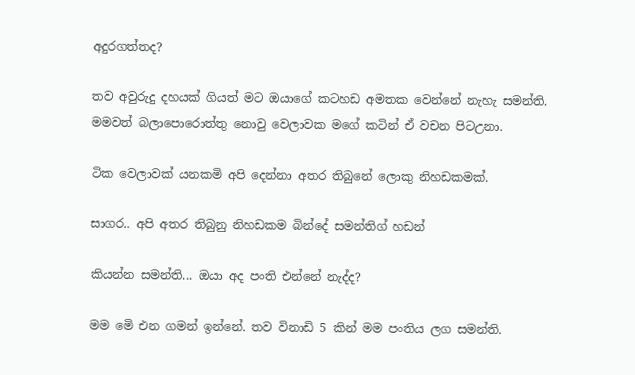අදුරගත්තද?

තව අවුරුදු දහයක් ගියත් මට ඔයාගේ කටහඩ අමතක වෙන්නේ නැහැ සමන්ති. මමවත් බලාපොරොත්තු නොවු වෙලාවක මගේ කටින් ඒ වචන පිටඋනා.

ටික වෙලාවක් යනකමි අපි දෙන්නා අතර තිබුනේ ලොකු නිහඩකමක්.

සාගර.. අපි අතර තිබුනු නිහඩකම බින්දේ සමන්තිග් හඩන්

කියන්න සමන්ති... ඔයා අද පංති එන්නේ නැද්ද?

මම මෙි එන ගමන් ඉන්නේ. තව විනාඩි 5 කින් මම පංතිය ලග සමන්ති.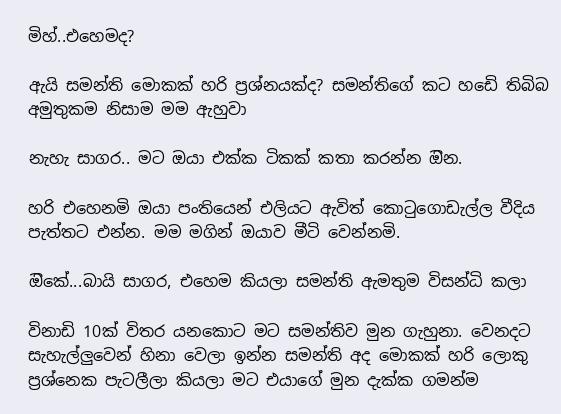මිහ්..එහෙමද?

ඇයි සමන්ති මොකක් හරි ප්‍රශ්නයක්ද? සමන්තිගේ කට හඩෙි තිබිබ අමුතුකම නිසාම මම ඇහුවා

නැහැ සාගර.. මට ඔයා එක්ක ටිකක් කතා කරන්න ඔින.

හරි එහෙනමි ඔයා පංතියෙන් එලියට ඇවිත් කොටුගොඩැල්ල වීදිය පැත්තට එන්න. මම මගින් ඔයාව මීටි වෙන්නමි.

ඔිකේ...බායි සාගර, එහෙම කියලා සමන්ති ඇමතුම විසන්ධි කලා

විනාඩි 10ක් විතර යනකොට මට සමන්තිව මුන ගැහුනා. වෙනදට සැහැල්ලුවෙන් හිනා වෙලා ඉන්න සමන්ති අද මොකක් හරි ලොකු ප්‍රශ්නෙක පැටලීලා කියලා මට එයාගේ මුන දැක්ක ගමන්ම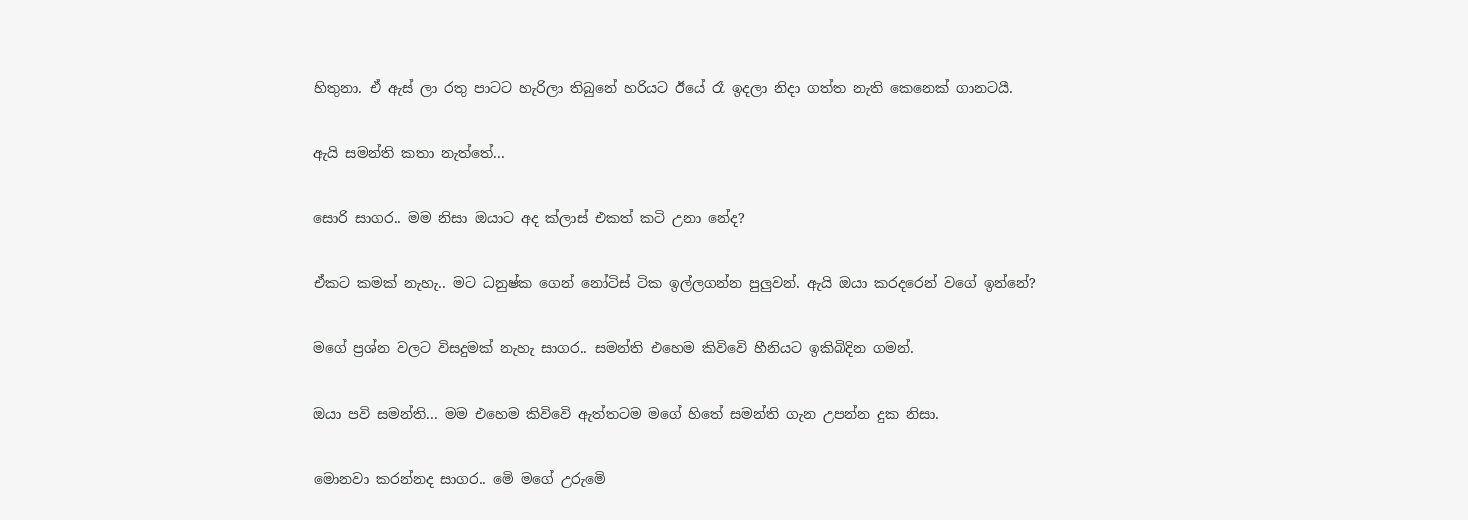හිතුනා. ඒ ඇස් ලා රතු පාටට හැරිලා තිබුනේ හරියට ඊයේ රෑ ඉදලා නිදා ගත්ත නැති කෙනෙක් ගානටයී.

ඇයි සමන්ති කතා නැත්තේ...

සොරි සාගර.. මම නිසා ඔයාට අද ක්ලාස් එකත් කටි උනා නේද?

ඒකට කමක් නැහැ.. මට ධනුෂ්ක ගෙන් නෝටිස් ටික ඉල්ලගන්න පුලුවන්. ඇයි ඔයා කරදරෙන් වගේ ඉන්නේ?

මගේ ප්‍රශ්න වලට විසදුමක් නැහැ සාගර.. සමන්ති එහෙම කිවිවෙි හීනියට ඉකිබිදින ගමන්.

ඔයා පවි සමන්ති... මම එහෙම කිවිවෙි ඇත්තටම මගේ හිතේ සමන්ති ගැන උපන්න දුක නිසා.

මොනවා කරන්නද සාගර.. මෙි මගේ උරුමෙි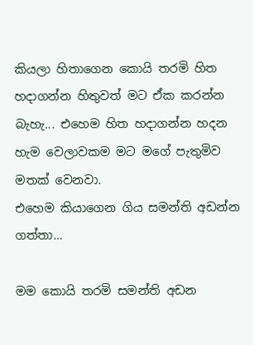කියලා හිතාගෙන කොයි තරමි හිත හදාගන්න හිතුවත් මට ඒක කරන්න බැහැ... එහෙම හිත හදාගන්න හදන හැම වෙලාවකම මට මගේ පැතුමිව මතක් වෙනවා.
එහෙම කියාගෙන ගිය සමන්ති අඩන්න ගත්තා...

මම කොයි තරමි සමන්ති අඩන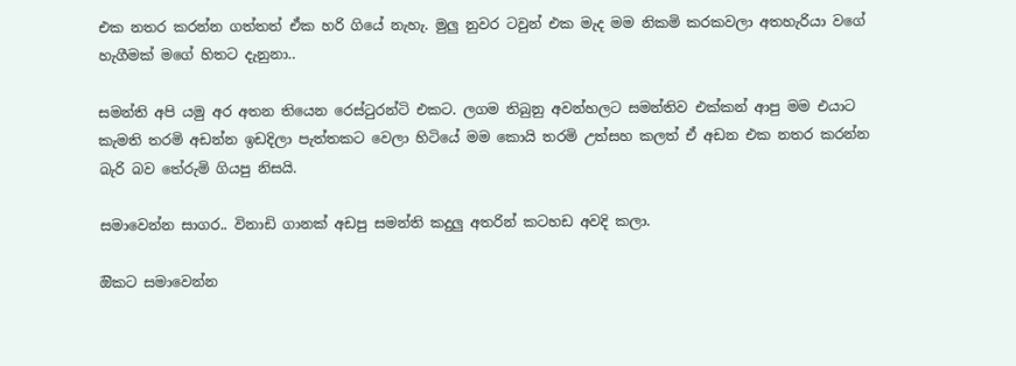එක නතර කරන්න ගත්තත් ඒක හරි ගියේ නැහැ. මුලු නුවර ටවුන් එක මැද මම නිකමි කරකවලා අතහැරියා වගේ හැගීමක් මගේ හිතට දැනුනා..

සමන්ති අපි යමු අර අතන තියෙන රෙස්ටුරන්ටි එකට. ලගම තිබුනු අවන්හලට සමන්තිව එක්කන් ආපු මම එයාට කැමති තරමි අඩන්න ඉඩදිලා පැත්තකට වෙලා හිටියේ මම කොයි තරමි උත්සහ කලත් ඒ අඩන එක නතර කරන්න බැරි බව තේරුමි ගියපු නිසයි.

සමාවෙන්න සාගර.. විනාඩි ගානක් අඩපු සමන්ති කදුලු අතරින් කටහඩ අවදි කලා.

ඔිකට සමාවෙන්න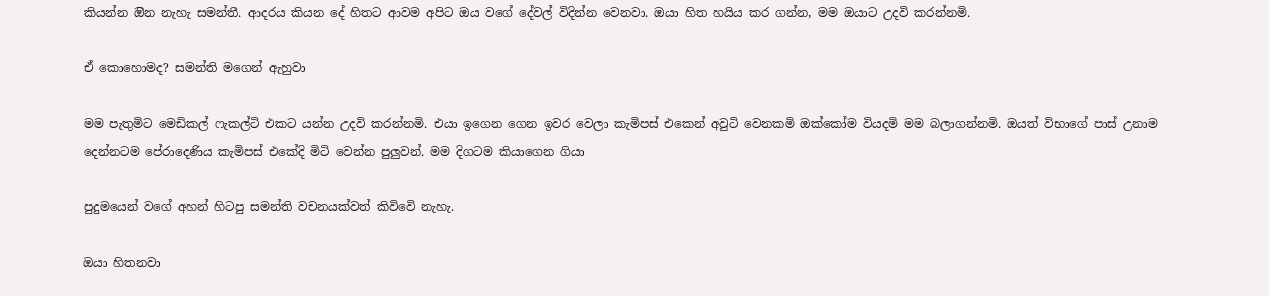කියන්න ඔින නැහැ සමන්තී. ආදරය කියන දේ හිතට ආවම අපිට ඔය වගේ දේවල් විදින්න වෙනවා. ඔයා හිත හයිය කර ගන්න, මම ඔයාට උදවි කරන්නමි.

ඒ කොහොමද? සමන්ති මගෙන් ඇහුවා

මම පැතුමිට මෙඩිකල් ෆැකල්ටි එකට යන්න උදවි කරන්නමි. එයා ඉගෙන ගෙන ඉවර වෙලා කැමිපස් එකෙන් අවුටි වෙනකමි ඔක්කෝම වියදමි මම බලාගන්නමි. ඔයත් විභාගේ පාස් උනාම දෙන්නටම පේරාදෙණිය කැමිපස් එකේදි මිටි වෙන්න පුලුවන්. මම දිගටම කියාගෙන ගියා

පුදුමයෙන් වගේ අහන් හිටපු සමන්ති වචනයක්වත් කිවිවෙි නැහැ.

ඔයා හිතනවා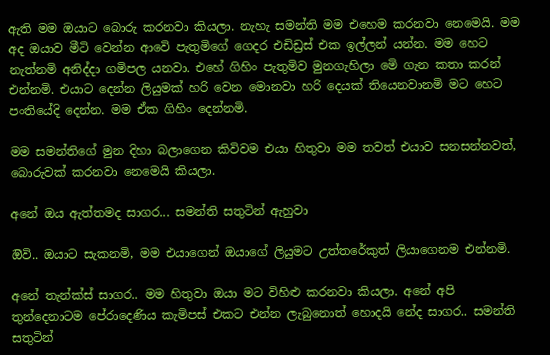ඇති මම ඔයාට බොරු කරනවා කියලා. නැහැ සමන්ති මම එහෙම කරනවා නෙමෙයි. මම අද ඔයාව මීටි වෙන්න ආවෙි පැතුමිගේ ගෙදර එඩිඩ්‍රස් එක ඉල්ලන් යන්න. මම හෙට නැත්නමි අනිද්දා ගමිපල යනවා. එහේ ගිහිං පැතුමිව මුනගැහිලා මෙි ගැන කතා කරන් එන්නමි. එයාට දෙන්න ලියුමක් හරි වෙන මොනවා හරි දෙයක් තියෙනවානමි මට හෙට පංතියේදි දෙන්න. මම ඒක ගිහිං දෙන්නමි.

මම සමන්තිගේ මුන දිහා බලාගෙන කිවිවම එයා හිතුවා මම තවත් එයාව සනසන්නවත්, බොරුවක් කරනවා නෙමෙයි කියලා.

අනේ ඔය ඇත්තමද සාගර... සමන්ති සතුටින් ඇහුවා

ඔිවි.. ඔයාට සැකනමි, මම එයාගෙන් ඔයාගේ ලියුමට උත්තරේකුත් ලියාගෙනම එන්නමි.

අනේ තැන්ක්ස් සාගර.. මම හිතුවා ඔයා මට විහිළු කරනවා කියලා. අනේ අපි තුන්දෙනාටම පේරාදෙණිය කැමිපස් එකට එන්න ලැබුනොත් හොදයි නේද සාගර.. සමන්ති සතුටින්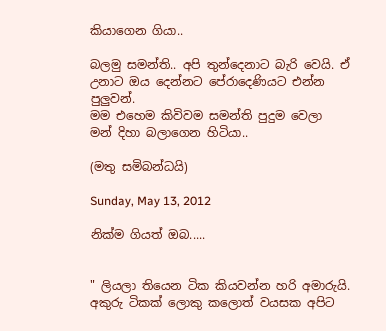කියාගෙන ගියා..

බලමු සමන්ති.. අපි තුන්දෙනාට බැරි වෙයි. ඒ උනාට ඔය දෙන්නට පේරාදෙණියට එන්න පුලුවන්.
මම එහෙම කිවිවම සමන්ති පුදුම වෙලා මන් දිහා බලාගෙන හිටියා..

(මතු සමිබන්ධයි)

Sunday, May 13, 2012

නික්ම ගියත් ඔබ.....


" ලියලා තියෙන ටික කියවන්න හරි අමාරුයි. අකුරු ටිකක් ලොකු කලොත් වයසක අපිට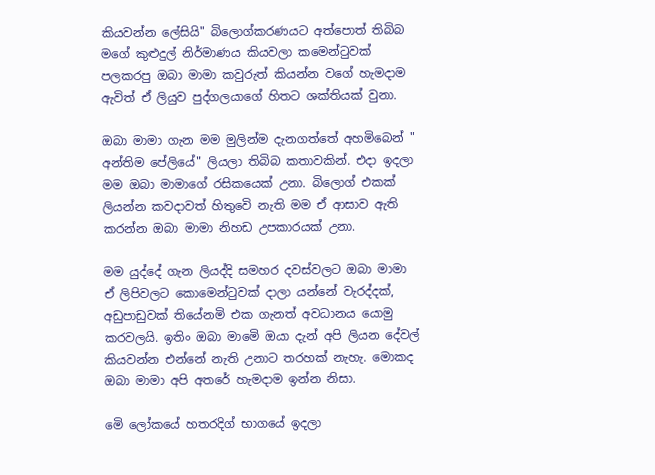කියවන්න ලේසියි" බිලොග්කරණයට අත්පොත් තිබිබ මගේ කුළුදුල් නිර්මාණය කියවලා කමෙන්ටුවක් පලකරපු ඔබා මාමා කවුරුත් කියන්න වගේ හැමදාම ඇවිත් ඒ ලියුව පුද්ගලයාගේ හිතට ශක්තියක් වුනා.

ඔබා මාමා ගැන මම මුලින්ම දැනගත්තේ අහමිබෙන් " අන්තිම පේලියේ" ලියලා තිබිබ කතාවකින්. එදා ඉදලා මම ඔබා මාමාගේ රසිකයෙක් උනා. බිලොග් එකක් ලියන්න කවදාවත් හිතුවෙි නැති මම ඒ ආසාව ඇති කරන්න ඔබා මාමා නිහඩ උපකාරයක් උනා.

මම යුද්දේ ගැන ලියද්දි සමහර දවස්වලට ඔබා මාමා ඒ ලිපිවලට කොමෙන්ටුවක් දාලා යන්නේ වැරද්දක්, අඩුපාඩුවක් තියේනමි එක ගැනත් අවධානය යොමු කරවලයි. ඉතිං ඔබා මාමෙි ඔයා දැන් අපි ලියන දේවල් කියවන්න එන්නේ නැති උනාට තරහක් නැහැ. මොකද ඔබා මාමා අපි අතරේ හැමදාම ඉන්න නිසා.

මෙි ලෝකයේ හතරදිග් භාගයේ ඉදලා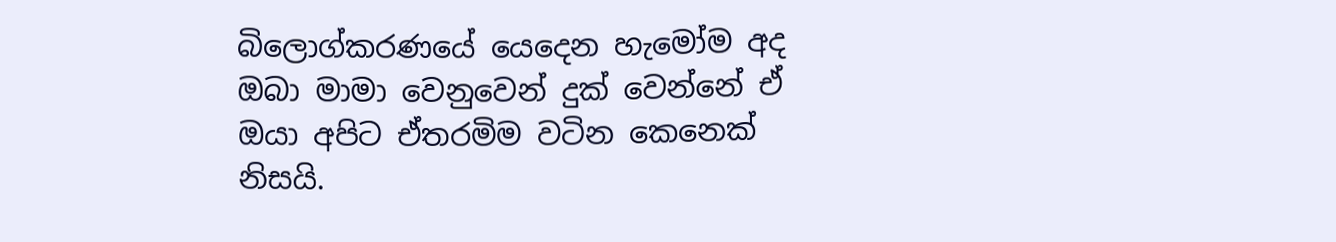බිලොග්කරණයේ යෙදෙන හැමෝම අද ඔබා මාමා වෙනුවෙන් දුක් වෙන්නේ ඒ ඔයා අපිට ඒතරමිම වටින කෙනෙක් නිසයි.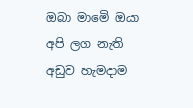ඔබා මාමෙි ඔයා අපි ලග නැති අඩුව හැමදාම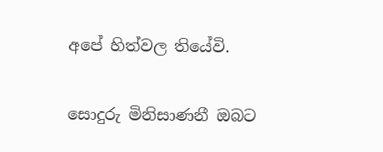අපේ හිත්වල තියේවි.

සොදුරු මිනිසාණනී ඔබට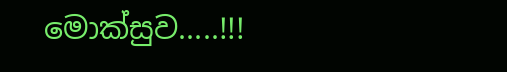මොක්සුව.....!!!